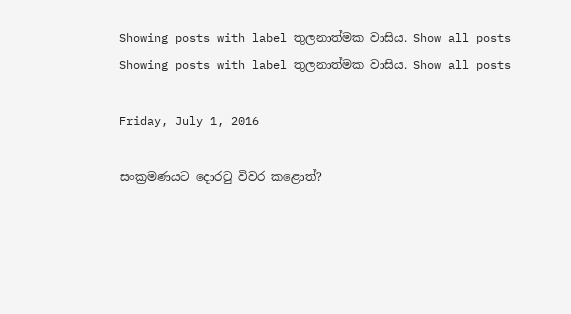Showing posts with label තුලනාත්මක වාසිය. Show all posts
Showing posts with label තුලනාත්මක වාසිය. Show all posts

Friday, July 1, 2016

සංක්‍රමණයට දොරටු විවර කළොත්?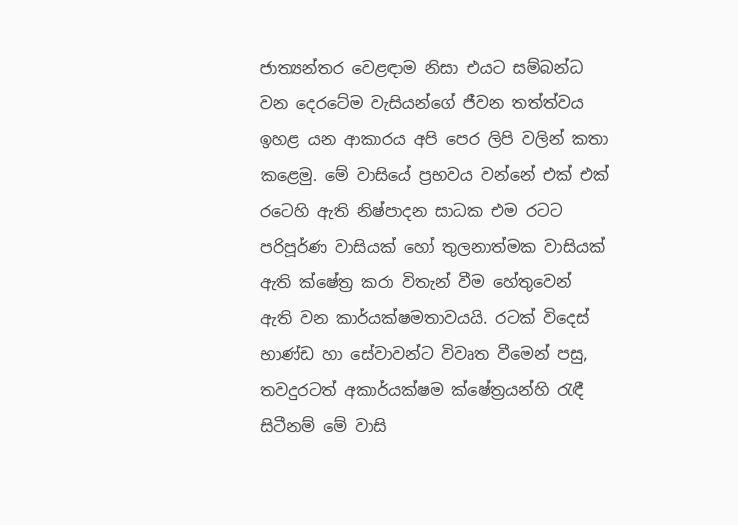ජාත්‍යන්තර වෙළඳාම නිසා එයට සම්බන්ධ වන දෙරටේම වැසියන්ගේ ජීවන තත්ත්වය ඉහළ යන ආකාරය අපි පෙර ලිපි වලින් කතා කළෙමු. මේ වාසියේ ප්‍රභවය වන්නේ එක් එක් රටෙහි ඇති නිෂ්පාදන සාධක එම රටට පරිපූර්ණ වාසියක් හෝ තුලනාත්මක වාසියක් ඇති ක්ෂේත්‍ර කරා විතැන් වීම හේතුවෙන් ඇති වන කාර්යක්ෂමතාවයයි. රටක් විදෙස් භාණ්ඩ හා සේවාවන්ට විවෘත වීමෙන් පසු, තවදුරටත් අකාර්යක්ෂම ක්ෂේත්‍රයන්හි රැඳී සිටීනම් මේ වාසි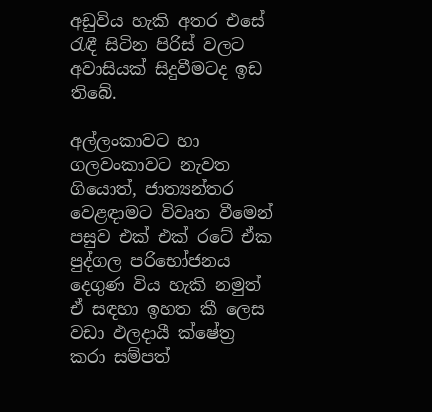අඩුවිය හැකි අතර එසේ රැඳී සිටින පිරිස් වලට අවාසියක් සිදුවීමටද ඉඩ තිබේ.

අල්ලංකාවට හා ගලවංකාවට නැවත ගියොත්, ජාත්‍යන්තර වෙළඳාමට විවෘත වීමෙන් පසුව එක් එක් රටේ ඒක පුද්ගල පරිභෝජනය දෙගුණ විය හැකි නමුත් ඒ සඳහා ඉහත කී ලෙස වඩා ඵලදායී ක්ෂේත්‍ර කරා සම්පත්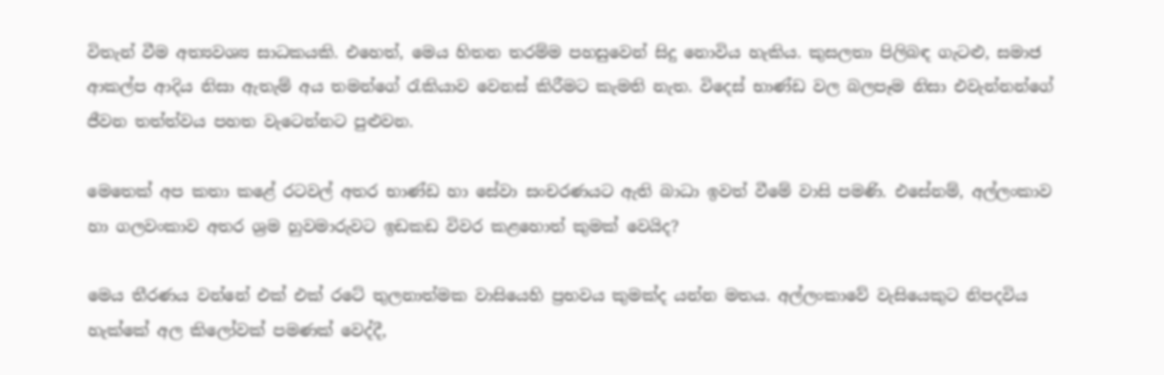විතැන් වීම අත්‍යවශ්‍ය සාධකයකි. එහෙත්, මෙය හිතන තරම්ම පහසුවෙන් සිදු නොවිය හැකිය. කුසලතා පිලිබඳ ගැටළු, සමාජ ආකල්ප ආදිය නිසා ඇතැම් අය තමන්ගේ රැකියාව වෙනස් කිරීමට කැමති නැත. විදෙස් භාණ්ඩ වල බලපෑම නිසා එවැන්නන්ගේ ජීවන තත්ත්වය පහත වැටෙන්නට පුළුවන.

මෙතෙක් අප කතා කළේ රටවල් අතර භාණ්ඩ හා සේවා සංචරණයට ඇති බාධා ඉවත් වීමේ වාසි පමණි. එසේනම්, අල්ලංකාව හා ගලවංකාව අතර ශ්‍රම හුවමාරුවට ඉඩකඩ විවර කළහොත් කුමක් වෙයිද?

මෙය තීරණය වන්නේ එක් එක් රටේ තුලනාත්මක වාසියෙහි ප්‍රභවය කුමක්ද යන්න මතය. අල්ලංකාවේ වැසියෙකුට නිපදවිය හැක්කේ අල කිලෝවක් පමණක් වෙද්දී,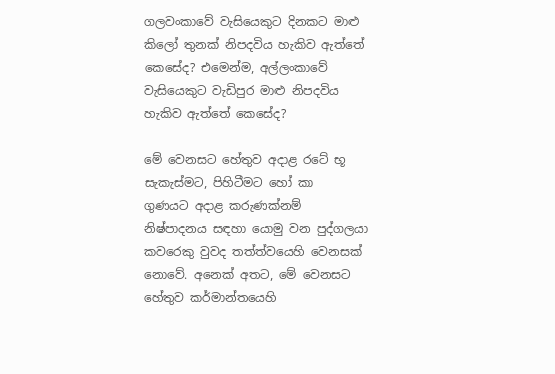ගලවංකාවේ වැසියෙකුට දිනකට මාළු කිලෝ තුනක් නිපදවිය හැකිව ඇත්තේ කෙසේද? එමෙන්ම, අල්ලංකාවේ වැසියෙකුට වැඩිපුර මාළු නිපදවිය හැකිව ඇත්තේ කෙසේද?

මේ වෙනසට හේතුව අදාළ රටේ භූ සැකැස්මට, පිහිටීමට හෝ කා
ගුණයට අදාළ කරුණක්නම් නිෂ්පාදනය සඳහා යොමු වන පුද්ගලයා කවරෙකු වුවද තත්ත්වයෙහි වෙනසක් නොවේ. අනෙක් අතට, මේ වෙනසට හේතුව කර්මාන්තයෙහි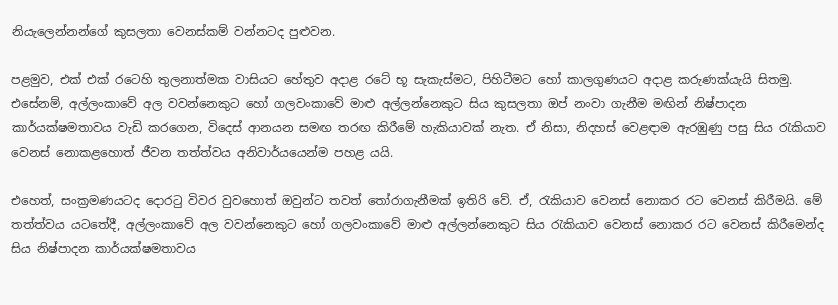නියැලෙන්නන්ගේ කුසලතා වෙනස්කම් වන්නටද පුළුවන.

පළමුව, එක් එක් රටෙහි තුලනාත්මක වාසියට හේතුව අදාළ රටේ භූ සැකැස්මට, පිහිටීමට හෝ කාලගුණයට අදාළ කරුණක්යැයි සිතමු. එසේනම්, අල්ලංකාවේ අල වවන්නෙකුට හෝ ගලවංකාවේ මාළු අල්ලන්නෙකුට සිය කුසලතා ඔප් නංවා ගැනීම මඟින් නිෂ්පාදන කාර්යක්ෂමතාවය වැඩි කරගෙන, විදෙස් ආනයන සමඟ තරඟ කිරීමේ හැකියාවක් නැත. ඒ නිසා, නිදහස් වෙළඳාම ඇරඹුණු පසු සිය රැකියාව වෙනස් නොකළහොත් ජීවන තත්ත්වය අනිවාර්යයෙන්ම පහළ යයි.

එහෙත්, සංක්‍රමණයටද දොරටු විවර වුවහොත් ඔවුන්ට තවත් තෝරාගැනීමක් ඉතිරි වේ. ඒ, රැකියාව වෙනස් නොකර රට වෙනස් කිරීමයි. මේ තත්ත්වය යටතේදී, අල්ලංකාවේ අල වවන්නෙකුට හෝ ගලවංකාවේ මාළු අල්ලන්නෙකුට සිය රැකියාව වෙනස් නොකර රට වෙනස් කිරීමෙන්ද සිය නිෂ්පාදන කාර්යක්ෂමතාවය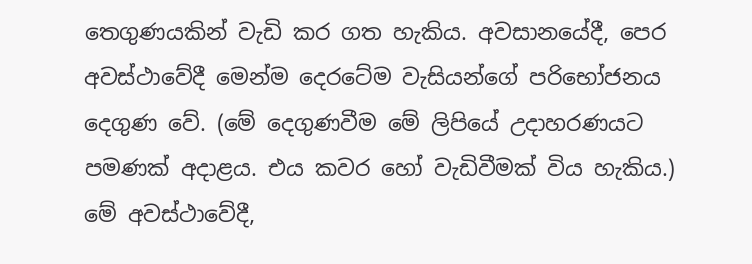තෙගුණයකින් වැඩි කර ගත හැකිය. අවසානයේදී, පෙර අවස්ථාවේදී මෙන්ම දෙරටේම වැසියන්ගේ පරිභෝජනය දෙගුණ වේ. (මේ දෙගුණවීම මේ ලිපියේ උදාහරණයට පමණක් අදාළය. එය කවර හෝ වැඩිවීමක් විය හැකිය.) මේ අවස්ථාවේදී,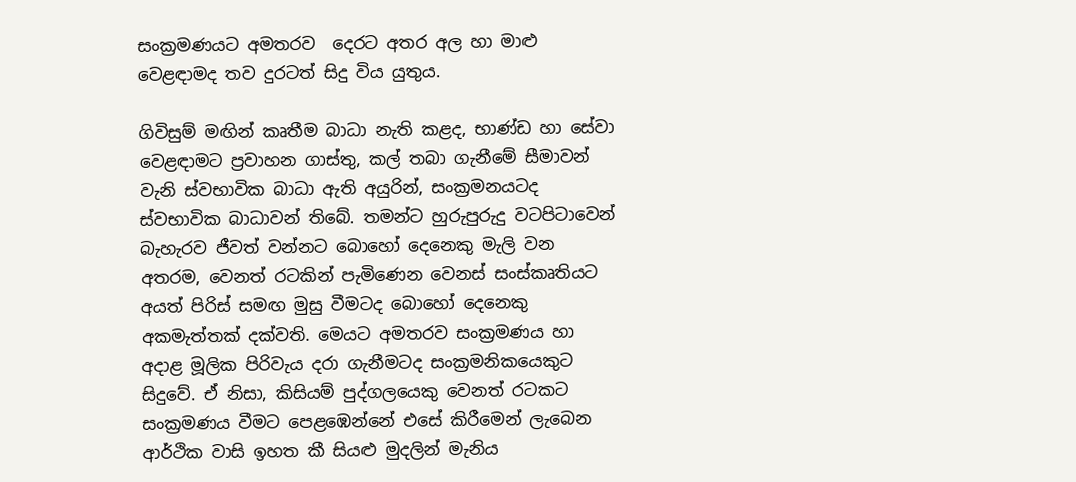සංක්‍රමණයට අමතරව  දෙරට අතර අල හා මාළු වෙළඳාමද තව දුරටත් සිදු විය යුතුය.

ගිවිසුම් මඟින් කෘතීම බාධා නැති කළද, භාණ්ඩ හා සේවා වෙළඳාමට ප්‍රවාහන ගාස්තු, කල් තබා ගැනීමේ සීමාවන් වැනි ස්වභාවික බාධා ඇති අයුරින්, සංක්‍රමනයටද ස්වභාවික බාධාවන් තිබේ. තමන්ට හුරුපුරුදු වටපිටාවෙන් බැහැරව ජීවත් වන්නට බොහෝ දෙනෙකු මැලි වන අතරම, වෙනත් රටකින් පැමිණෙන වෙනස් සංස්කෘතියට අයත් පිරිස් සමඟ මුසු වීමටද බොහෝ දෙනෙකු අකමැත්තක් දක්වති. මෙයට අමතරව සංක්‍රමණය හා අදාළ මූලික පිරිවැය දරා ගැනීමටද සංක්‍රමනිකයෙකුට සිදුවේ. ඒ නිසා, කිසියම් පුද්ගලයෙකු වෙනත් රටකට සංක්‍රමණය වීමට පෙළඹෙන්නේ එසේ කිරීමෙන් ලැබෙන ආර්ථික වාසි ඉහත කී සියළු මුදලින් මැනිය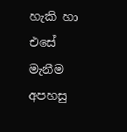හැකි හා එසේ මැනීම අපහසු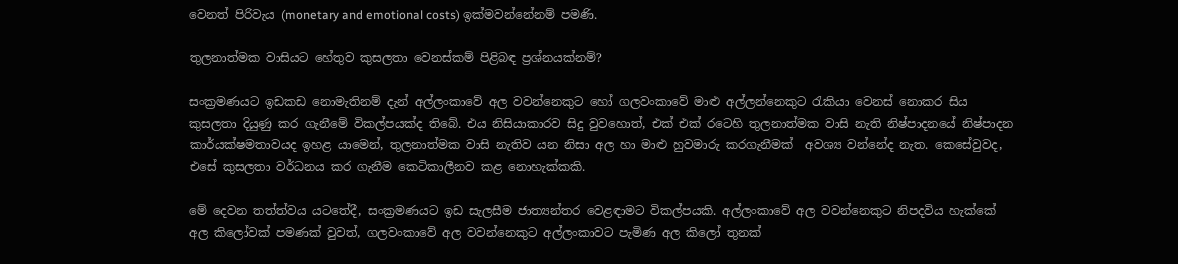වෙනත් පිරිවැය (monetary and emotional costs) ඉක්මවන්නේනම් පමණි.

තුලනාත්මක වාසියට හේතුව කුසලතා වෙනස්කම් පිළිබඳ ප්‍රශ්නයක්නම්?

සංක්‍රමණයට ඉඩකඩ නොමැතිනම් දැන් අල්ලංකාවේ අල වවන්නෙකුට හෝ ගලවංකාවේ මාළු අල්ලන්නෙකුට රැකියා වෙනස් නොකර සිය කුසලතා දියුණු කර ගැනීමේ විකල්පයක්ද තිබේ. එය නිසියාකාරව සිදු වුවහොත්, එක් එක් රටෙහි තුලනාත්මක වාසි නැති නිෂ්පාදනයේ නිෂ්පාදන කාර්යක්ෂමතාවයද ඉහළ යාමෙන්, තුලනාත්මක වාසි නැතිව යන නිසා අල හා මාළු හුවමාරු කරගැනීමක්  අවශ්‍ය වන්නේද නැත. කෙසේවුවද, එසේ කුසලතා වර්ධනය කර ගැනීම කෙටිකාලීනව කළ නොහැක්කකි.

මේ දෙවන තත්ත්වය යටතේදී, සංක්‍රමණයට ඉඩ සැලසීම ජාත්‍යන්තර වෙළඳාමට විකල්පයකි. අල්ලංකාවේ අල වවන්නෙකුට නිපදවිය හැක්කේ අල කිලෝවක් පමණක් වුවත්, ගලවංකාවේ අල වවන්නෙකුට අල්ලංකාවට පැමිණ අල කිලෝ තුනක්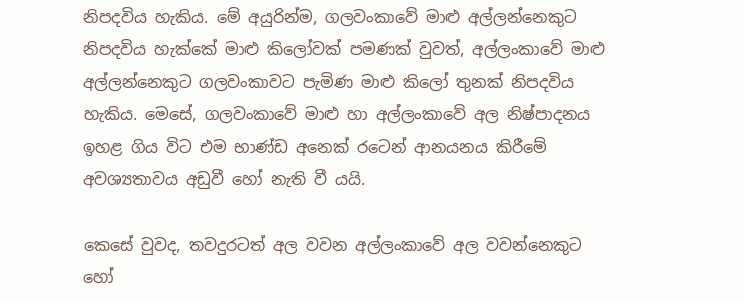නිපදවිය හැකිය. මේ අයුරින්ම, ගලවංකාවේ මාළු අල්ලන්නෙකුට නිපදවිය හැක්කේ මාළු කිලෝවක් පමණක් වුවත්, අල්ලංකාවේ මාළු අල්ලන්නෙකුට ගලවංකාවට පැමිණ මාළු කිලෝ තුනක් නිපදවිය හැකිය. මෙසේ, ගලවංකාවේ මාළු හා අල්ලංකාවේ අල නිෂ්පාදනය ඉහළ ගිය විට එම භාණ්ඩ අනෙක් රටෙන් ආනයනය කිරීමේ අවශ්‍යතාවය අඩුවී හෝ නැති වී යයි.

කෙසේ වුවද, තවදුරටත් අල වවන අල්ලංකාවේ අල වවන්නෙකුට හෝ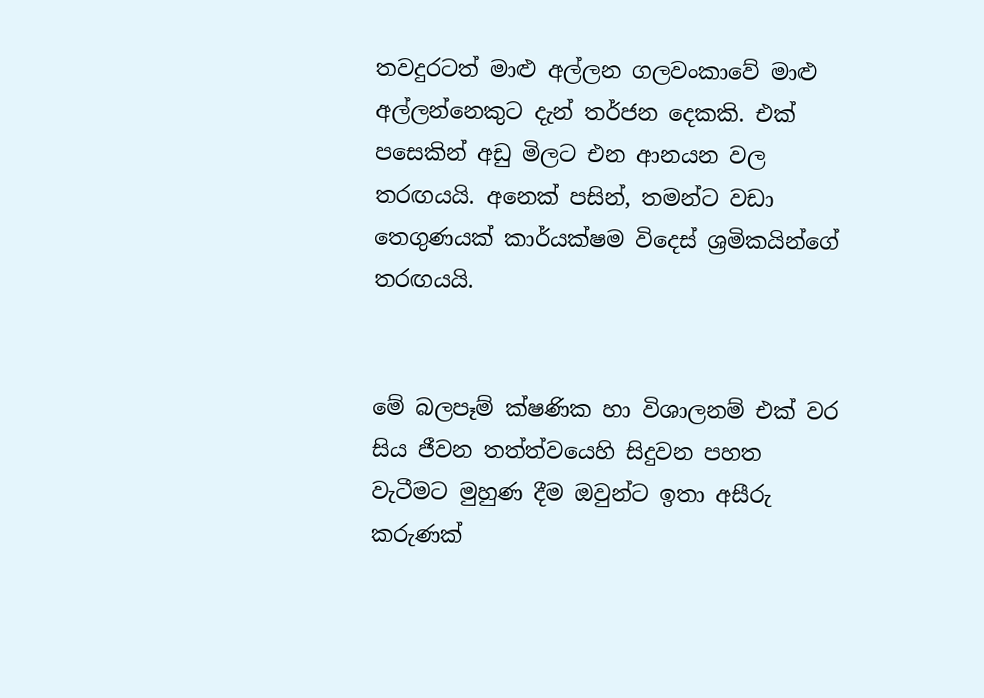තවදුරටත් මාළු අල්ලන ගලවංකාවේ මාළු අල්ලන්නෙකුට දැන් තර්ජන දෙකකි. එක් පසෙකින් අඩු මිලට එන ආනයන වල තරඟයයි. අනෙක් පසින්, තමන්ට වඩා තෙගුණයක් කාර්යක්ෂම විදෙස් ශ්‍රමිකයින්ගේ තරඟයයි.


මේ බලපෑම් ක්ෂණික හා විශාලනම් එක් වර සිය ජීවන තත්ත්වයෙහි සිදුවන පහත වැටීමට මුහුණ දීම ඔවුන්ට ඉතා අසීරු කරුණක්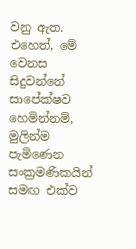වනු ඇත. එහෙත්, මේ වෙනස සිදුවන්නේ සාපේක්ෂව හෙමින්නම්, මුලින්ම පැමිණෙන සංක්‍රමණිකයින් සමඟ එක්ව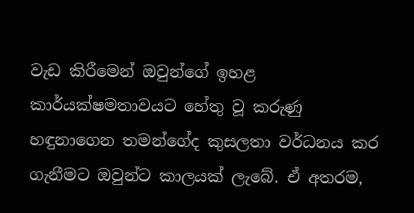වැඩ කිරීමෙන් ඔවුන්ගේ ඉහළ කාර්යක්ෂමතාවයට හේතු වූ කරුණු හඳුනාගෙන තමන්ගේද කුසලතා වර්ධනය කර ගැනීමට ඔවුන්ට කාලයක් ලැබේ. ඒ අතරම,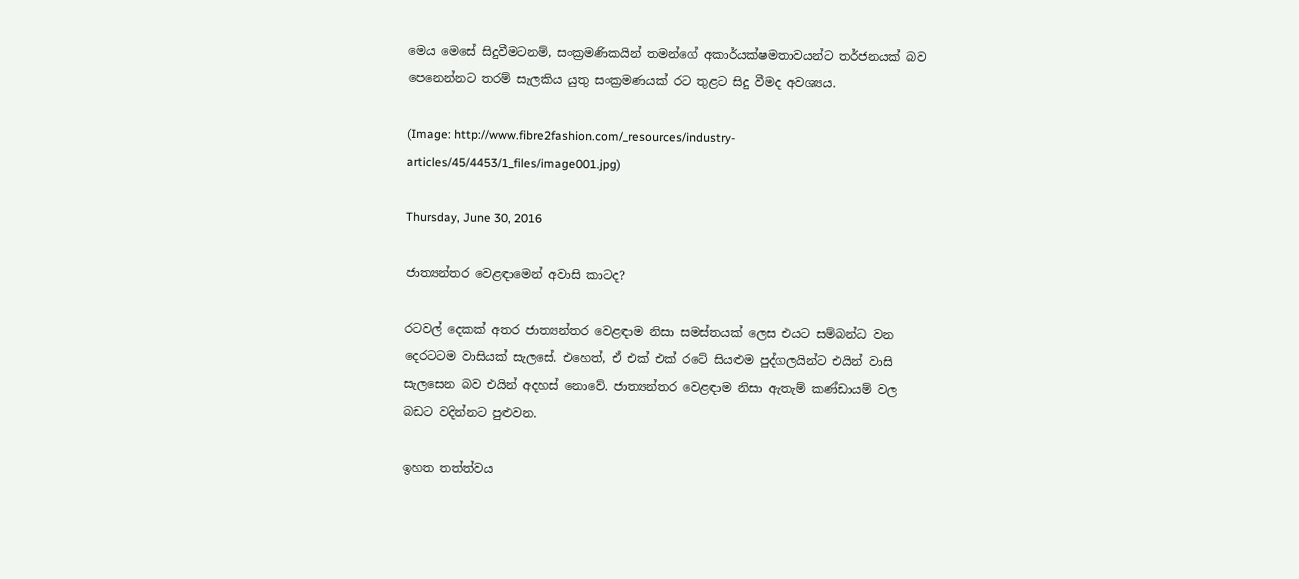මෙය මෙසේ සිදුවීමටනම්, සංක්‍රමණිකයින් තමන්ගේ අකාර්යක්ෂමතාවයන්ට තර්ජනයක් බව පෙනෙන්නට තරම් සැලකිය යුතු සංක්‍රමණයක් රට තුළට සිදු වීමද අවශ්‍යය.

(Image: http://www.fibre2fashion.com/_resources/industry-articles/45/4453/1_files/image001.jpg)

Thursday, June 30, 2016

ජාත්‍යන්තර වෙළඳාමෙන් අවාසි කාටද?

රටවල් දෙකක් අතර ජාත්‍යන්තර වෙළඳාම නිසා සමස්තයක් ලෙස එයට සම්බන්ධ වන දෙරටටම වාසියක් සැලසේ. එහෙත්, ඒ එක් එක් රටේ සියළුම පුද්ගලයින්ට එයින් වාසි සැලසෙන බව එයින් අදහස් නොවේ. ජාත්‍යන්තර වෙළඳාම නිසා ඇතැම් කණ්ඩායම් වල බඩට වදින්නට පුළුවන.

ඉහත තත්ත්වය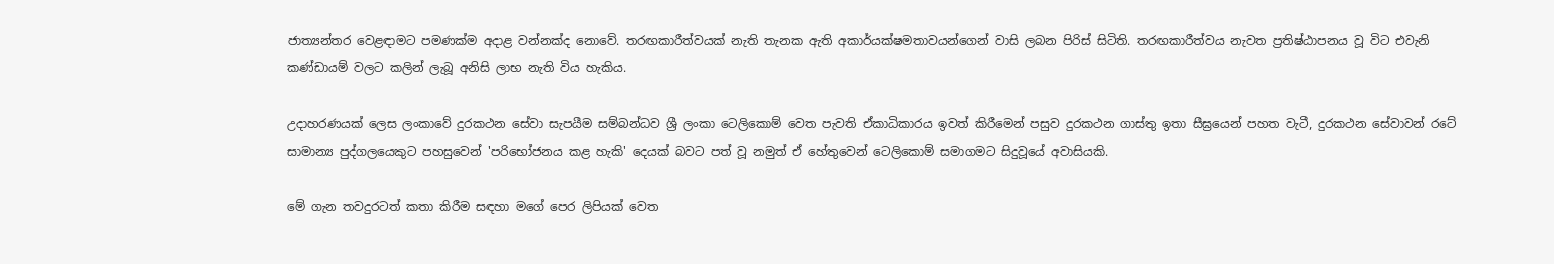ජාත්‍යන්තර වෙළඳාමට පමණක්ම අදාළ වන්නක්ද නොවේ. තරඟකාරීත්වයක් නැති තැනක ඇති අකාර්යක්ෂමතාවයන්ගෙන් වාසි ලබන පිරිස් සිටිති. තරඟකාරීත්වය නැවත ප්‍රතිෂ්ඨාපනය වූ විට එවැනි කණ්ඩායම් වලට කලින් ලැබූ අනිසි ලාභ නැති විය හැකිය.

උදාහරණයක් ලෙස ලංකාවේ දුරකථන සේවා සැපයීම සම්බන්ධව ශ්‍රී ලංකා ටෙලිකොම් වෙත පැවති ඒකාධිකාරය ඉවත් කිරීමෙන් පසුව දුරකථන ගාස්තු ඉතා සීඝ්‍රයෙන් පහත වැටී, දුරකථන සේවාවන් රටේ සාමාන්‍ය පුද්ගලයෙකුට පහසුවෙන් 'පරිභෝජනය කළ හැකි' දෙයක් බවට පත් වූ නමුත් ඒ හේතුවෙන් ටෙලිකොම් සමාගමට සිදුවූයේ අවාසියකි.

මේ ගැන තවදුරටත් කතා කිරීම සඳහා මගේ පෙර ලිපියක් වෙත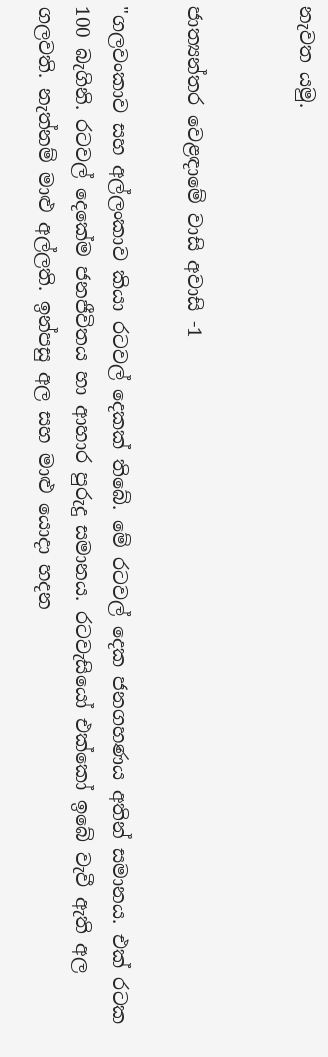නැවත යමු.


ජාත්‍යන්තර වෙළඳාමේ වාසි අවාසි -1

"ගලවංකාව සහ අල්ලංකාව කියා රටවල් දෙකක් තිබේ. මේ රටවල් දෙක ජනගහණය අතින් සමානය. එක් රටක 100 බැගිනි. රටවල් දෙකේම ජනජීවිතය හා ආහාර පුරුදු සමානය. රටවැසියෝ එක්කෝ ඉබේ වැවී ඇති අල ගලවති. නැත්නම් මාළු අල්ලති. ඉන්පසු අල සහ මාළු යොදා හදන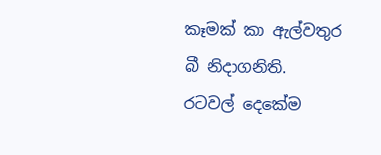කෑමක් කා ඇල්වතුර බී නිදාගනිති. රටවල් දෙකේම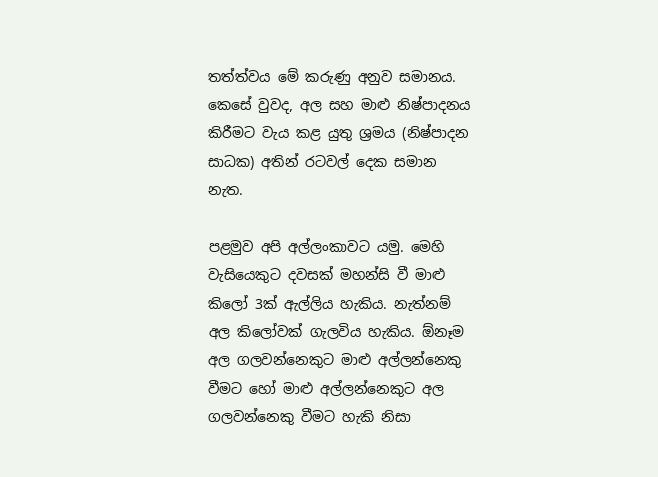තත්ත්වය මේ කරුණු අනුව සමානය. කෙසේ වුවද, අල සහ මාළු නිෂ්පාදනය කිරීමට වැය කළ යුතු ශ්‍රමය (නිෂ්පාදන සාධක) අතින් රටවල් දෙක සමාන නැත.

පළමුව අපි අල්ලංකාවට යමු. මෙහි වැසියෙකුට දවසක් මහන්සි වී මාළු කිලෝ 3ක් ඇල්ලිය හැකිය. නැත්නම් අල කිලෝවක් ගැලවිය හැකිය. ඕනෑම අල ගලවන්නෙකුට මාළු අල්ලන්නෙකු වීමට හෝ මාළු අල්ලන්නෙකුට අල ගලවන්නෙකු වීමට හැකි නිසා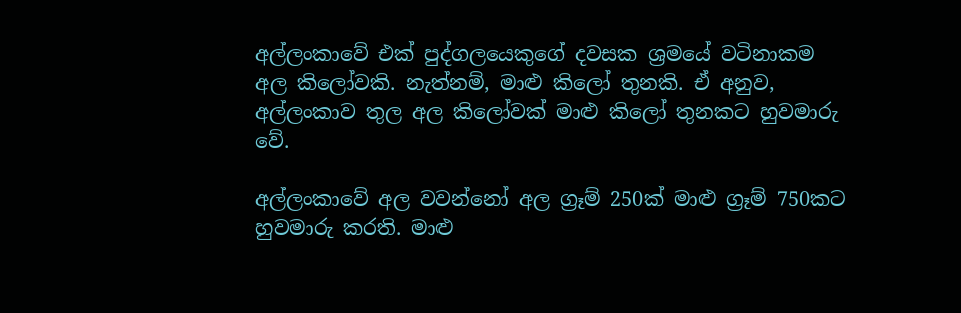අල්ලංකාවේ එක් පුද්ගලයෙකුගේ දවසක ශ්‍රමයේ වටිනාකම අල කිලෝවකි. නැත්නම්, මාළු කිලෝ තුනකි. ඒ අනුව, අල්ලංකාව තුල අල කිලෝවක් මාළු කිලෝ තුනකට හුවමාරු වේ.

අල්ලංකාවේ අල වවන්නෝ අල ග්‍රෑම් 250ක් මාළු ග්‍රෑම් 750කට හුවමාරු කරති. මාළු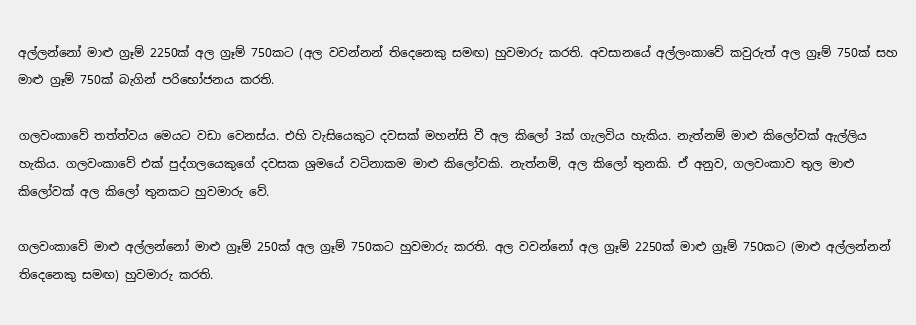අල්ලන්නෝ මාළු ග්‍රෑම් 2250ක් අල ග්‍රෑම් 750කට (අල වවන්නන් තිදෙනෙකු සමඟ) හුවමාරු කරති. අවසානයේ අල්ලංකාවේ කවුරුත් අල ග්‍රෑම් 750ක් සහ  මාළු ග්‍රෑම් 750ක් බැගින් පරිභෝජනය කරති.

ගලවංකාවේ තත්ත්වය මෙයට වඩා වෙනස්ය. එහි වැසියෙකුට දවසක් මහන්සි වී අල කිලෝ 3ක් ගැලවිය හැකිය. නැත්නම් මාළු කිලෝවක් ඇල්ලිය හැකිය. ගලවංකාවේ එක් පුද්ගලයෙකුගේ දවසක ශ්‍රමයේ වටිනාකම මාළු කිලෝවකි. නැත්නම්, අල කිලෝ තුනකි. ඒ අනුව, ගලවංකාව තුල මාළු කිලෝවක් අල කිලෝ තුනකට හුවමාරු වේ.

ගලවංකාවේ මාළු අල්ලන්නෝ මාළු ග්‍රෑම් 250ක් අල ග්‍රෑම් 750කට හුවමාරු කරති. අල වවන්නෝ අල ග්‍රෑම් 2250ක් මාළු ග්‍රෑම් 750කට (මාළු අල්ලන්නන් තිදෙනෙකු සමඟ) හුවමාරු කරති.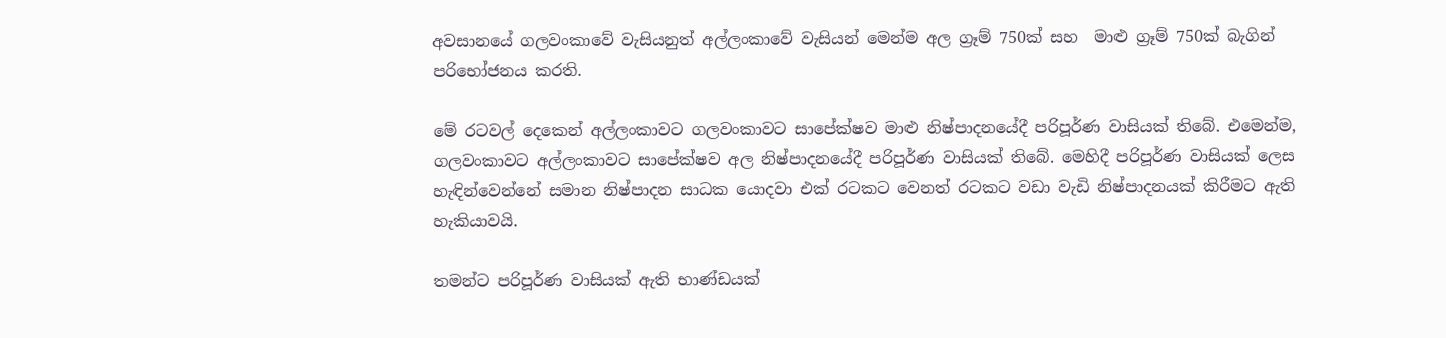අවසානයේ ගලවංකාවේ වැසියනුත් අල්ලංකාවේ වැසියන් මෙන්ම අල ග්‍රෑම් 750ක් සහ  මාළු ග්‍රෑම් 750ක් බැගින් පරිභෝජනය කරති.

මේ රටවල් දෙකෙන් අල්ලංකාවට ගලවංකාවට සාපේක්ෂව මාළු නිෂ්පාදනයේදී පරිපූර්ණ වාසියක් තිබේ. එමෙන්ම, ගලවංකාවට අල්ලංකාවට සාපේක්ෂව අල නිෂ්පාදනයේදී පරිපූර්ණ වාසියක් තිබේ. මෙහිදී පරිපූර්ණ වාසියක් ලෙස හැඳින්වෙන්නේ සමාන නිෂ්පාදන සාධක යොදවා එක් රටකට වෙනත් රටකට වඩා වැඩි නිෂ්පාදනයක් කිරීමට ඇති හැකියාවයි.

තමන්ට පරිපූර්ණ වාසියක් ඇති භාණ්ඩයක්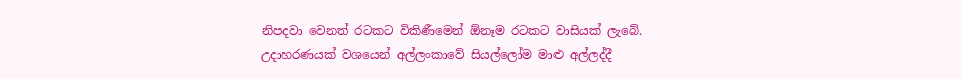නිපදවා වෙනත් රටකට විකිණීමෙන් ඕනෑම රටකට වාසියක් ලැබේ. උදාහරණයක් වශයෙන් අල්ලංකාවේ සියල්ලෝම මාළු අල්ලද්දී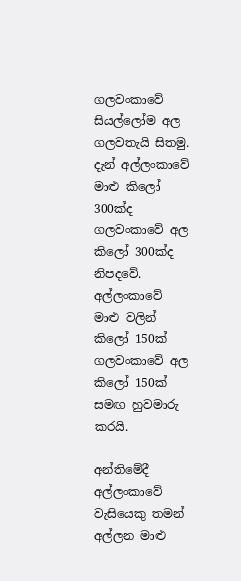ගලවංකාවේ සියල්ලෝම අල ගලවතැයි සිතමු. දැන් අල්ලංකාවේ මාළු කිලෝ 300ක්ද ගලවංකාවේ අල කිලෝ 300ක්ද නිපදවේ. අල්ලංකාවේ මාළු වලින් කිලෝ 150ක් ගලවංකාවේ අල කිලෝ 150ක් සමඟ හුවමාරු කරයි.

අන්තිමේදී අල්ලංකාවේ වැසියෙකු තමන් අල්ලන මාළු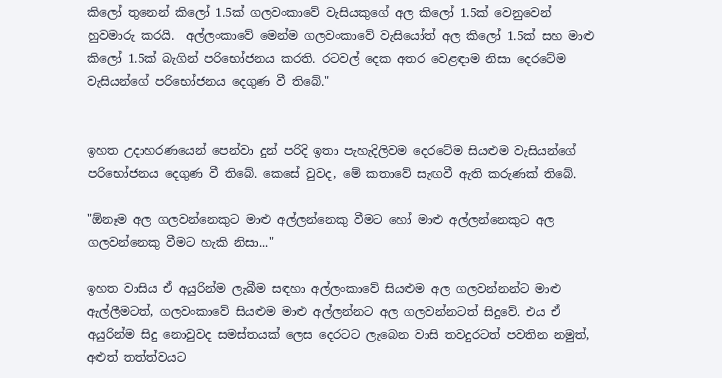කිලෝ තුනෙන් කිලෝ 1.5ක් ගලවංකාවේ වැසියකුගේ අල කිලෝ 1.5ක් වෙනුවෙන් හුවමාරු කරයි.  අල්ලංකාවේ මෙන්ම ගලවංකාවේ වැසියෝත් අල කිලෝ 1.5ක් සහ මාළු කිලෝ 1.5ක් බැගින් පරිභෝජනය කරති. රටවල් දෙක අතර වෙළඳාම නිසා දෙරටේම වැසියන්ගේ පරිභෝජනය දෙගුණ වී තිබේ."


ඉහත උදාහරණයෙන් පෙන්වා දුන් පරිදි ඉතා පැහැදිලිවම දෙරටේම සියළුම වැසියන්ගේ පරිභෝජනය දෙගුණ වී තිබේ. කෙසේ වුවද, මේ කතාවේ සැඟවී ඇති කරුණක් තිබේ.

"ඕනෑම අල ගලවන්නෙකුට මාළු අල්ලන්නෙකු වීමට හෝ මාළු අල්ලන්නෙකුට අල ගලවන්නෙකු වීමට හැකි නිසා..."

ඉහත වාසිය ඒ අයුරින්ම ලැබීම සඳහා අල්ලංකාවේ සියළුම අල ගලවන්නන්ට මාළු ඇල්ලීමටත්, ගලවංකාවේ සියළුම මාළු අල්ලන්නට අල ගලවන්නටත් සිදුවේ. එය ඒ අයුරින්ම සිදු නොවුවද සමස්තයක් ලෙස දෙරටට ලැබෙන වාසි තවදුරටත් පවතින නමුත්, අළුත් තත්ත්වයට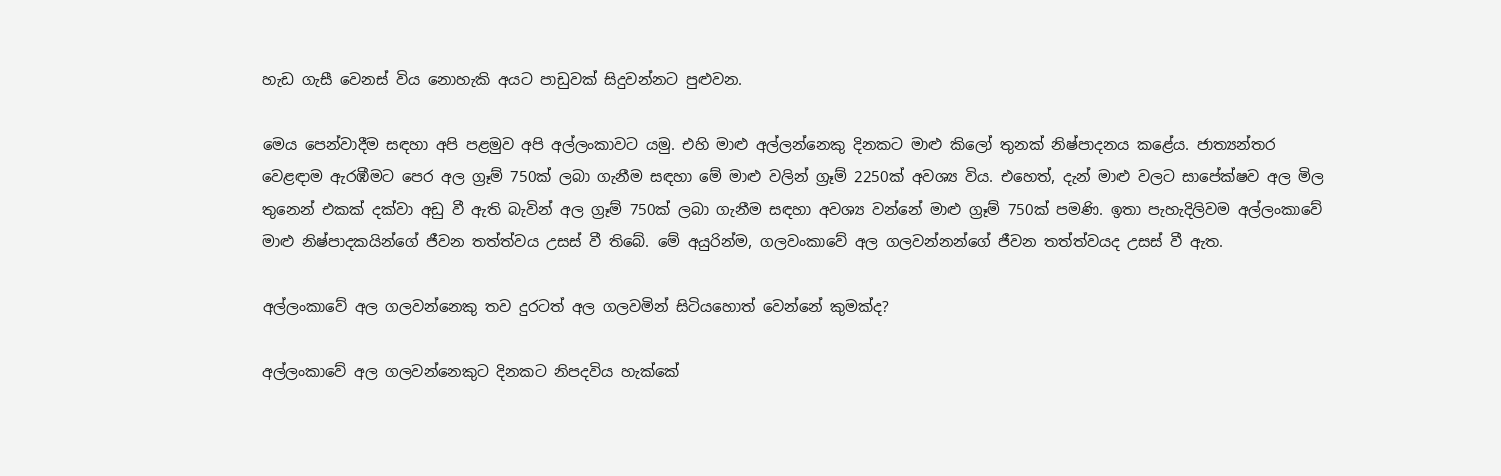හැඩ ගැසී වෙනස් විය නොහැකි අයට පාඩුවක් සිදුවන්නට පුළුවන.

මෙය පෙන්වාදීම සඳහා අපි පළමුව අපි අල්ලංකාවට යමු. එහි මාළු අල්ලන්නෙකු දිනකට මාළු කිලෝ තුනක් නිෂ්පාදනය කළේය. ජාත්‍යන්තර වෙළඳාම ඇරඹීමට පෙර අල ග්‍රෑම් 750ක් ලබා ගැනීම සඳහා මේ මාළු වලින් ග්‍රෑම් 2250ක් අවශ්‍ය විය. එහෙත්, දැන් මාළු වලට සාපේක්ෂව අල මිල තුනෙන් එකක් දක්වා අඩු වී ඇති බැවින් අල ග්‍රෑම් 750ක් ලබා ගැනීම සඳහා අවශ්‍ය වන්නේ මාළු ග්‍රෑම් 750ක් පමණි. ඉතා පැහැදිලිවම අල්ලංකාවේ මාළු නිෂ්පාදකයින්ගේ ජීවන තත්ත්වය උසස් වී තිබේ. මේ අයුරින්ම, ගලවංකාවේ අල ගලවන්නන්ගේ ජීවන තත්ත්වයද උසස් වී ඇත.

අල්ලංකාවේ අල ගලවන්නෙකු තව දුරටත් අල ගලවමින් සිටියහොත් වෙන්නේ කුමක්ද?

අල්ලංකාවේ අල ගලවන්නෙකුට දිනකට නිපදවිය හැක්කේ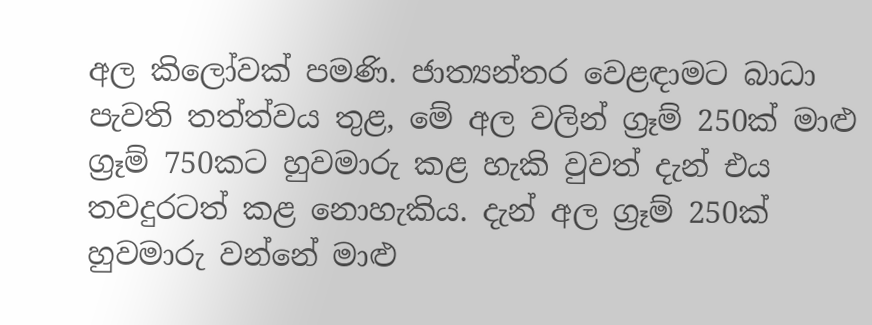අල කිලෝවක් පමණි. ජාත්‍යන්තර වෙළඳාමට බාධා පැවති තත්ත්වය තුළ, මේ අල වලින් ග්‍රෑම් 250ක් මාළු ග්‍රෑම් 750කට හුවමාරු කළ හැකි වුවත් දැන් එය තවදුරටත් කළ නොහැකිය. දැන් අල ග්‍රෑම් 250ක් හුවමාරු වන්නේ මාළු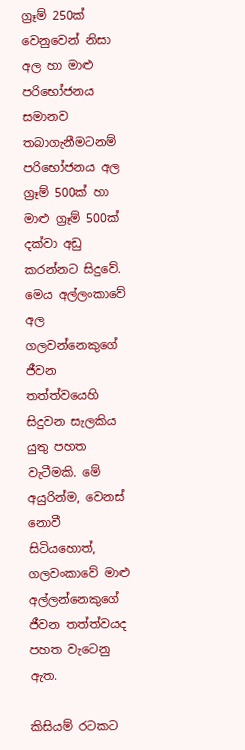ග්‍රෑම් 250ක් වෙනුවෙන් නිසා අල හා මාළු පරිභෝජනය සමානව තබාගැනීමටනම් පරිභෝජනය අල ග්‍රෑම් 500ක් හා මාළු ග්‍රෑම් 500ක් දක්වා අඩු කරන්නට සිදුවේ. මෙය අල්ලංකාවේ අල ගලවන්නෙකුගේ ජීවන තත්ත්වයෙහි සිදුවන සැලකිය යුතු පහත වැටීමකි. මේ අයුරින්ම, වෙනස් නොවී සිටියහොත්, ගලවංකාවේ මාළු අල්ලන්නෙකුගේ ජීවන තත්ත්වයද පහත වැටෙනු ඇත.

කිසියම් රටකට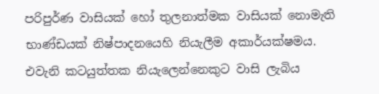පරිපුර්ණ වාසියක් හෝ තුලනාත්මක වාසියක් නොමැති භාණ්ඩයක් නිෂ්පාදනයෙහි නියැලීම අකාර්යක්ෂමය. එවැනි කටයුත්තක නියැලෙන්නෙකුට වාසි ලැබිය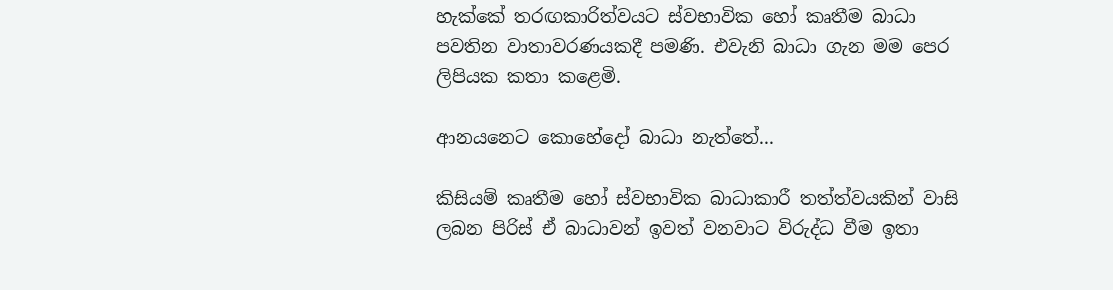හැක්කේ තරඟකාරිත්වයට ස්වභාවික හෝ කෘතීම බාධා පවතින වාතාවරණයකදී පමණි. එවැනි බාධා ගැන මම පෙර ලිපියක කතා කළෙමි.

ආනයනෙට කොහේදෝ බාධා නැත්තේ...

කිසියම් කෘතීම හෝ ස්වභාවික බාධාකාරී තත්ත්වයකින් වාසි ලබන පිරිස් ඒ බාධාවන් ඉවත් වනවාට විරුද්ධ වීම ඉතා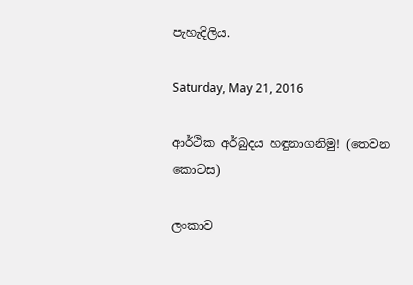පැහැදිලිය.

Saturday, May 21, 2016

ආර්ථික අර්බුදය හඳුනාගනිමු! (තෙවන කොටස)

ලංකාව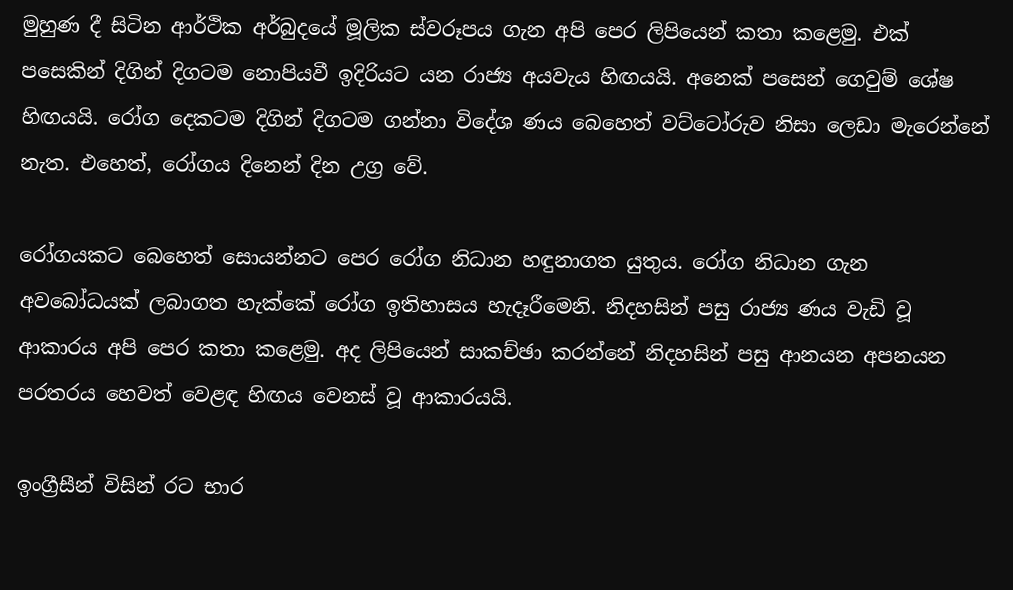මුහුණ දී සිටින ආර්ථික අර්බුදයේ මූලික ස්වරූපය ගැන අපි පෙර ලිපියෙන් කතා කළෙමු. එක් පසෙකින් දිගින් දිගටම නොපියවී ඉදිරියට යන රාජ්‍ය අයවැය හිඟයයි. අනෙක් පසෙන් ගෙවුම් ශේෂ හිඟයයි. රෝග දෙකටම දිගින් දිගටම ගන්නා විදේශ ණය බෙහෙත් වට්ටෝරුව නිසා ලෙඩා මැරෙන්නේ නැත. එහෙත්, රෝගය දිනෙන් දින උග්‍ර වේ.

රෝගයකට බෙහෙත් සොයන්නට පෙර රෝග නිධාන හඳුනාගත යුතුය. රෝග නිධාන ගැන අවබෝධයක් ලබාගත හැක්කේ රෝග ඉතිහාසය හැදෑරීමෙනි. නිදහසින් පසු රාජ්‍ය ණය වැඩි වූ ආකාරය අපි පෙර කතා කළෙමු. අද ලිපියෙන් සාකච්ඡා කරන්නේ නිදහසින් පසු ආනයන අපනයන පරතරය හෙවත් වෙළඳ හිඟය වෙනස් වූ ආකාරයයි.

ඉංග්‍රීසීන් විසින් රට භාර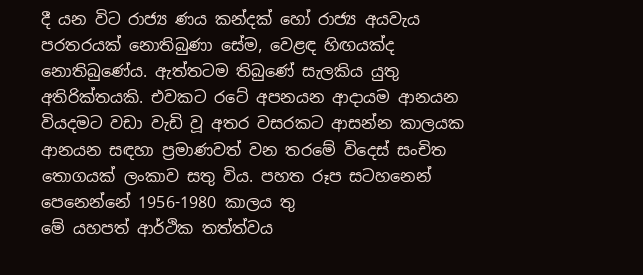දී යන විට රාජ්‍ය ණය කන්දක් හෝ රාජ්‍ය අයවැය පරතරයක් නොතිබුණා සේම, වෙළඳ හිඟයක්ද නොතිබුණේය. ඇත්තටම තිබුණේ සැලකිය යුතු අතිරික්තයකි. එවකට රටේ අපනයන ආදායම ආනයන වියදමට වඩා වැඩි වූ අතර වසරකට ආසන්න කාලයක ආනයන සඳහා ප්‍රමාණවත් වන තරමේ විදෙස් සංචිත තොගයක් ලංකාව සතු විය. පහත රූප සටහනෙන් පෙනෙන්නේ 1956-1980 කාලය තු
මේ යහපත් ආර්ථික තත්ත්වය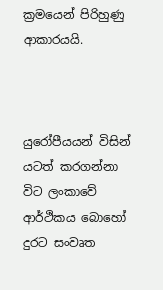ක්‍රමයෙන් පිරිහුණු ආකාරයයි.



යුරෝපීයයන් විසින් යටත් කරගන්නා විට ලංකාවේ ආර්ථිකය බොහෝ දුරට සංවෘත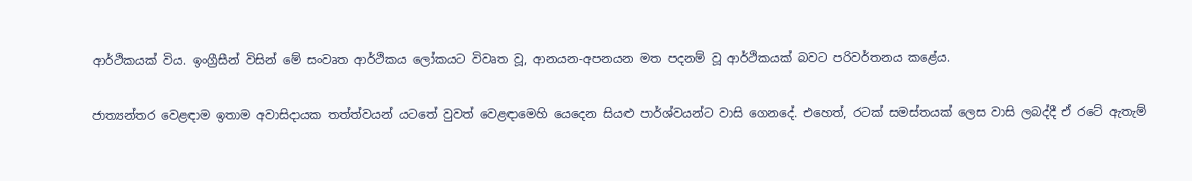ආර්ථිකයක් විය. ඉංග්‍රීසීන් විසින් මේ සංවෘත ආර්ථිකය ලෝකයට විවෘත වූ, ආනයන-අපනයන මත පදනම් වූ ආර්ථිකයක් බවට පරිවර්තනය කළේය.

ජාත්‍යන්තර වෙළඳාම ඉතාම අවාසිදායක තත්ත්වයන් යටතේ වුවත් වෙළඳාමෙහි යෙදෙන සියළු පාර්ශ්වයන්ට වාසි ගෙනදේ. එහෙත්, රටක් සමස්තයක් ලෙස වාසි ලබද්දී ඒ රටේ ඇතැම්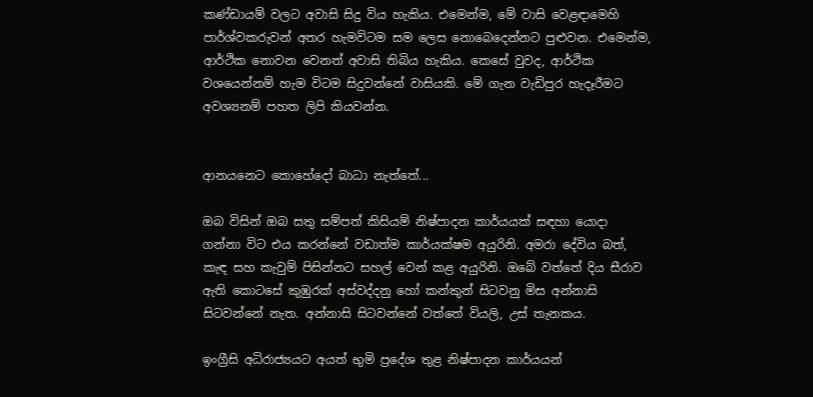කණ්ඩායම් වලට අවාසි සිදු විය හැකිය. එමෙන්ම, මේ වාසි වෙළඳාමෙහි පාර්ශ්වකරුවන් අතර හැමවිටම සම ලෙස නොබෙදෙන්නට පුළුවන. එමෙන්ම, ආර්ථික නොවන වෙනත් අවාසි තිබිය හැකිය. කෙසේ වුවද, ආර්ථික වශයෙන්නම් හැම විටම සිදුවන්නේ වාසියකි. මේ ගැන වැඩිපුර හැදෑරීමට අවශ්‍යනම් පහත ලිපි කියවන්න.


ආනයනෙට කොහේදෝ බාධා නැත්තේ...

ඔබ විසින් ඔබ සතු සම්පත් කිසියම් නිෂ්පාදන කාර්යයක් සඳහා යොදා ගන්නා විට එය කරන්නේ වඩාත්ම කාර්යක්ෂම අයුරිනි. අමරා දේවිය බත්, කැඳ සහ කැවුම් පිසින්නට සහල් වෙන් කළ අයුරිනි. ඔබේ වත්තේ දිය සීරාව ඇති කොටසේ කුඹුරක් අස්වද්දනු හෝ කන්කුන් සිටවනු මිස අන්නාසි සිටවන්නේ නැත. අන්නාසි සිටවන්නේ වත්තේ වියලි, උස් තැනකය.

ඉංග්‍රීසි අධිරාජ්‍යයට අයත් භුමි ප්‍රදේශ තුළ නිෂ්පාදන කාර්යයන්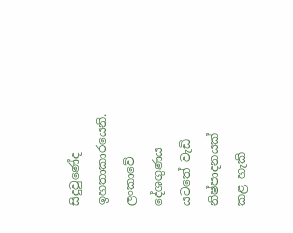සිදුවුණේද ඉහතාකාරයෙනි. ලංකාවේ දේශගුණය යටතේ වැඩි නිෂ්පාදනයක් කළ හැකි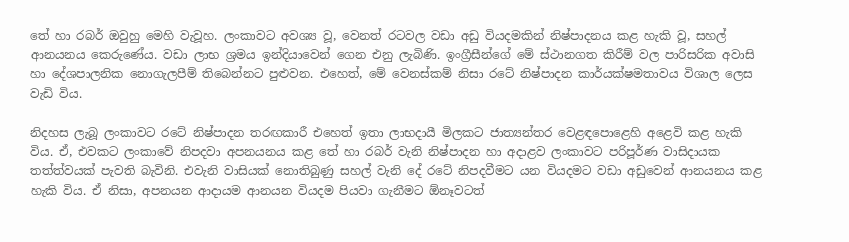තේ හා රබර් ඔවුහු මෙහි වැවූහ. ලංකාවට අවශ්‍ය වූ, වෙනත් රටවල වඩා අඩු වියදමකින් නිෂ්පාදනය කළ හැකි වූ, සහල් ආනයනය කෙරුණේය. වඩා ලාභ ශ්‍රමය ඉන්දියාවෙන් ගෙන එනු ලැබිණි. ඉංග්‍රීසීන්ගේ මේ ස්ථානගත කිරීම් වල පාරිසරික අවාසි හා දේශපාලනික නොගැලපීම් තිබෙන්නට පුළුවන. එහෙත්, මේ වෙනස්කම් නිසා රටේ නිෂ්පාදන කාර්යක්ෂමතාවය විශාල ලෙස වැඩි විය.

නිදහස ලැබූ ලංකාවට රටේ නිෂ්පාදන තරඟකාරී එහෙත් ඉතා ලාභදායී මිලකට ජාත්‍යන්තර වෙළඳපොළෙහි අළෙවි කළ හැකි විය. ඒ, එවකට ලංකාවේ නිපදවා අපනයනය කළ තේ හා රබර් වැනි නිෂ්පාදන හා අදාළව ලංකාවට පරිපූර්ණ වාසිදායක තත්ත්වයක් පැවති බැවිනි. එවැනි වාසියක් නොතිබුණු සහල් වැනි දේ රටේ නිපදවීමට යන වියදමට වඩා අඩුවෙන් ආනයනය කළ හැකි විය. ඒ නිසා, අපනයන ආදායම ආනයන වියදම පියවා ගැනීමට ඕනෑවටත්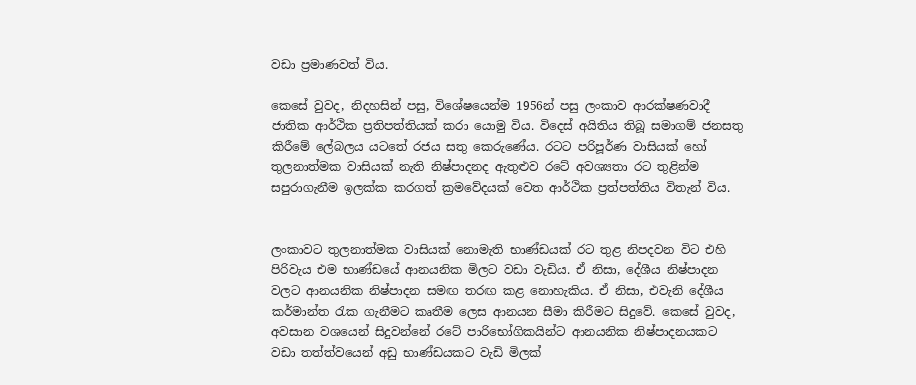වඩා ප්‍රමාණවත් විය.

කෙසේ වුවද, නිදහසින් පසු, විශේෂයෙන්ම 1956න් පසු ලංකාව ආරක්ෂණවාදී ජාතික ආර්ථික ප්‍රතිපත්තියක් කරා යොමු විය. විදෙස් අයිතිය තිබූ සමාගම් ජනසතු කිරීමේ ලේබලය යටතේ රජය සතු කෙරුණේය. රටට පරිපූර්ණ වාසියක් හෝ තුලනාත්මක වාසියක් නැති නිෂ්පාදනද ඇතුළුව රටේ අවශ්‍යතා රට තුළින්ම සපුරාගැනීම ඉලක්ක කරගත් ක්‍රමවේදයක් වෙත ආර්ථික ප්‍රත්පත්තිය විතැන් විය.


ලංකාවට තුලනාත්මක වාසියක් නොමැති භාණ්ඩයක් රට තුළ නිපදවන විට එහි පිරිවැය එම භාණ්ඩයේ ආනයනික මිලට වඩා වැඩිය. ඒ නිසා, දේශීය නිෂ්පාදන වලට ආනයනික නිෂ්පාදන සමඟ තරඟ කළ නොහැකිය. ඒ නිසා, එවැනි දේශීය කර්මාන්ත රැක ගැනීමට කෘතීම ලෙස ආනයන සීමා කිරීමට සිදුවේ. කෙසේ වුවද, අවසාන වශයෙන් සිදුවන්නේ රටේ පාරිභෝගිකයින්ට ආනයනික නිෂ්පාදනයකට වඩා තත්ත්වයෙන් අඩු භාණ්ඩයකට වැඩි මිලක්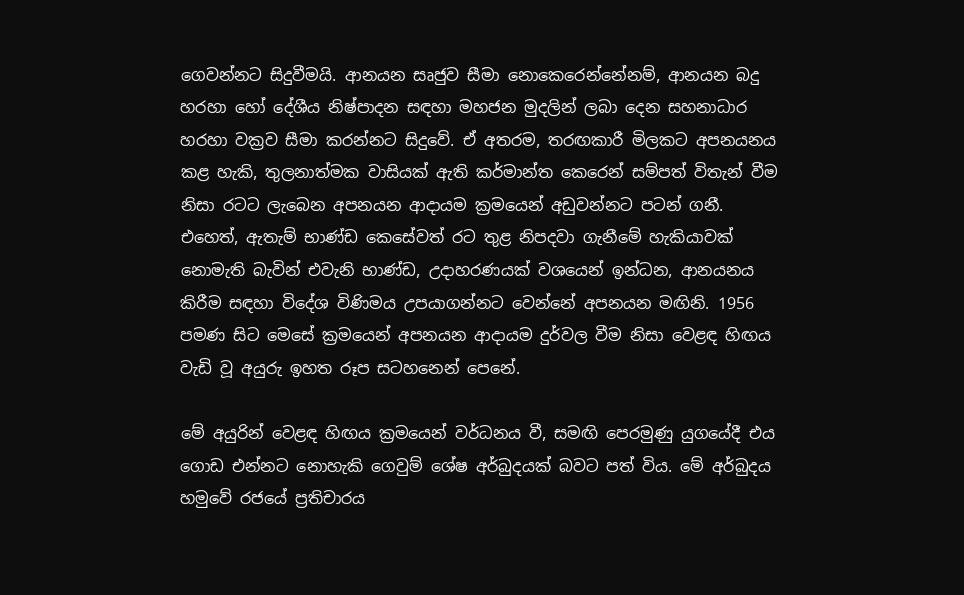ගෙවන්නට සිදුවීමයි. ආනයන සෘජුව සීමා නොකෙරෙන්නේනම්, ආනයන බදු හරහා හෝ දේශීය නිෂ්පාදන සඳහා මහජන මුදලින් ලබා දෙන සහනාධාර හරහා වක්‍රව සීමා කරන්නට සිදුවේ. ඒ අතරම, තරඟකාරී මිලකට අපනයනය කළ හැකි, තුලනාත්මක වාසියක් ඇති කර්මාන්ත කෙරෙන් සම්පත් විතැන් වීම නිසා රටට ලැබෙන අපනයන ආදායම ක්‍රමයෙන් අඩුවන්නට පටන් ගනී. එහෙත්, ඇතැම් භාණ්ඩ කෙසේවත් රට තුළ නිපදවා ගැනීමේ හැකියාවක් නොමැති බැවින් එවැනි භාණ්ඩ, උදාහරණයක් වශයෙන් ඉන්ධන, ආනයනය කිරීම සඳහා විදේශ විණිමය උපයාගන්නට වෙන්නේ අපනයන මඟිනි. 1956 පමණ සිට මෙසේ ක්‍රමයෙන් අපනයන ආදායම දුර්වල වීම නිසා වෙළඳ හිඟය වැඩි වූ අයුරු ඉහත රූප සටහනෙන් පෙනේ.

මේ අයුරින් වෙළඳ හිඟය ක්‍රමයෙන් වර්ධනය වී, සමඟි පෙරමුණු යුගයේදී එය ගොඩ එන්නට නොහැකි ගෙවුම් ශේෂ අර්බුදයක් බවට පත් විය. මේ අර්බුදය හමුවේ රජයේ ප්‍රතිචාරය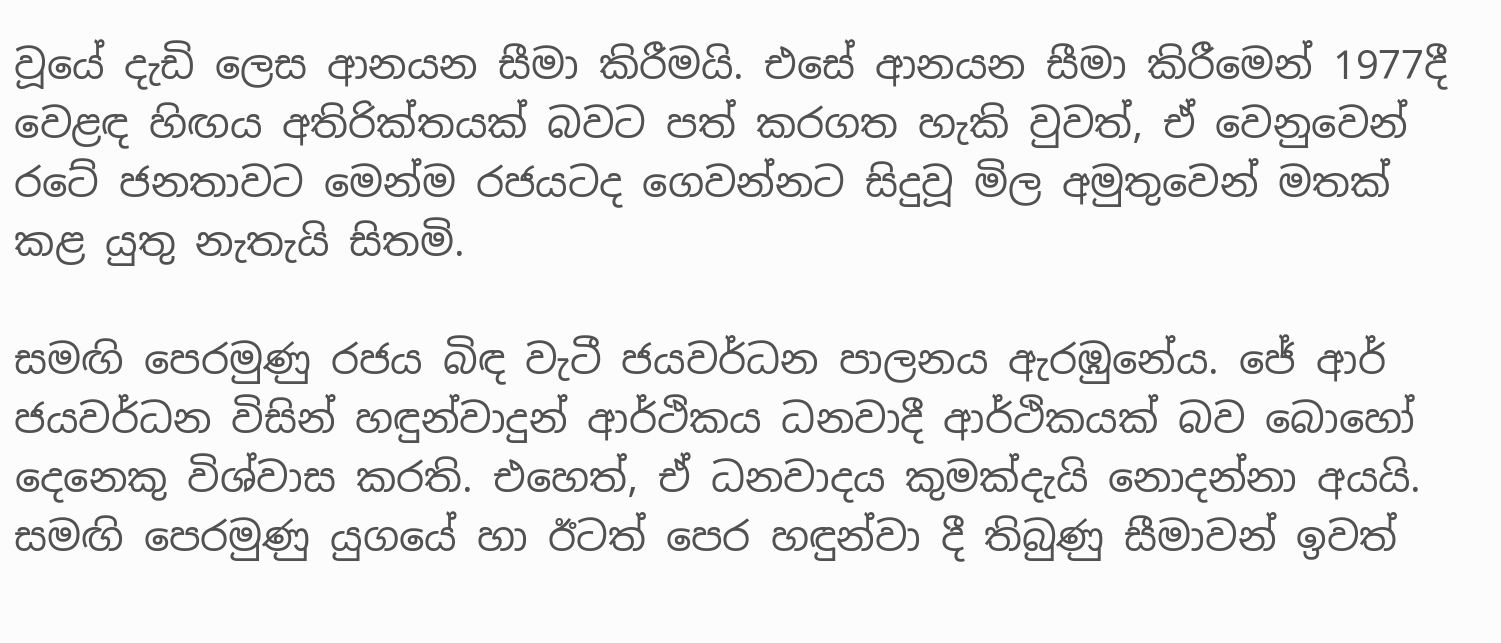වූයේ දැඩි ලෙස ආනයන සීමා කිරීමයි. එසේ ආනයන සීමා කිරීමෙන් 1977දී වෙළඳ හිඟය අතිරික්තයක් බවට පත් කරගත හැකි වුවත්, ඒ වෙනුවෙන් රටේ ජනතාවට මෙන්ම රජයටද ගෙවන්නට සිදුවූ මිල අමුතුවෙන් මතක් කළ යුතු නැතැයි සිතමි.

සමඟි පෙරමුණු රජය බිඳ වැටී ජයවර්ධන පාලනය ඇරඹුනේය. ජේ ආර් ජයවර්ධන විසින් හඳුන්වාදුන් ආර්ථිකය ධනවාදී ආර්ථිකයක් බව බොහෝ දෙනෙකු විශ්වාස කරති. එහෙත්, ඒ ධනවාදය කුමක්දැයි නොදන්නා අයයි. සමඟි පෙරමුණු යුගයේ හා ඊටත් පෙර හඳුන්වා දී තිබුණු සීමාවන් ඉවත්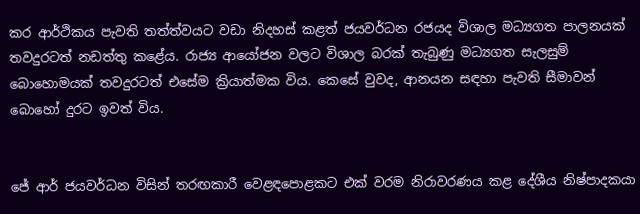කර ආර්ථිකය පැවති තත්ත්වයට වඩා නිදහස් කළත් ජයවර්ධන රජයද විශාල මධ්‍යගත පාලනයක් තවදුරටත් නඩත්තු කළේය. රාජ්‍ය ආයෝජන වලට විශාල බරක් තැබුණු මධ්‍යගත සැලසුම් බොහොමයක් තවදුරටත් එසේම ක්‍රියාත්මක විය. කෙසේ වුවද, ආනයන සඳහා පැවති සීමාවන් බොහෝ දුරට ඉවත් විය.


ජේ ආර් ජයවර්ධන විසින් තරඟකාරී වෙළඳපොළකට එක් වරම නිරාවරණය කළ දේශීය නිෂ්පාදකයා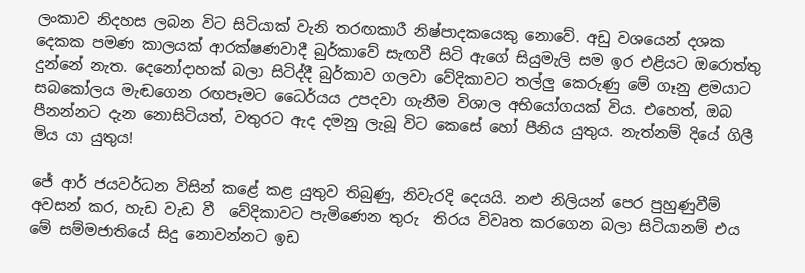ලංකාව නිදහස ලබන විට සිටියාක් වැනි තරඟකාරී නිෂ්පාදකයෙකු නොවේ. අඩු වශයෙන් දශක දෙකක පමණ කාලයක් ආරක්ෂණවාදී බුර්කාවේ සැඟවී සිටි ඇගේ සියුමැලි සම ඉර එළියට ඔරොත්තු දුන්නේ නැත. දෙනෝදාහක් බලා සිටිද්දී බුර්කාව ගලවා වේදිකාවට තල්ලු කෙරුණු මේ ගෑනු ළමයාට සබකෝලය මැඬගෙන රඟපෑමට ධෛර්යය උපදවා ගැනීම විශාල අභියෝගයක් විය. එහෙත්, ඔබ පීනන්නට දැන නොසිටියත්, වතුරට ඇද දමනු ලැබූ විට කෙසේ හෝ පීනිය යුතුය. නැත්නම් දියේ ගිලී මිය යා යුතුය!

ජේ ආර් ජයවර්ධන විසින් කළේ කළ යුතුව තිබුණු, නිවැරදි දෙයයි. නළු නිලියන් පෙර පුහුණුවීම් අවසන් කර, හැඩ වැඩ වී  වේදිකාවට පැමිණෙන තුරු  තිරය විවෘත කරගෙන බලා සිටියානම් එය මේ සම්මජාතියේ සිදු නොවන්නට ඉඩ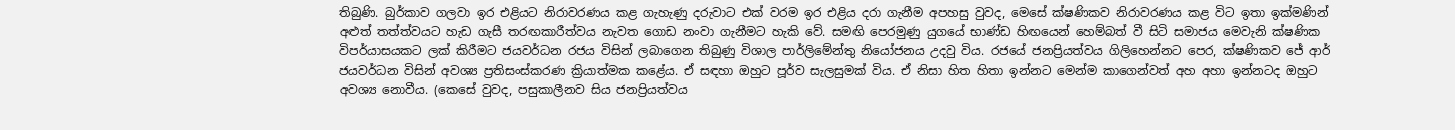තිබුණි. බුර්කාව ගලවා ඉර එළියට නිරාවරණය කළ ගැහැණු දරුවාට එක් වරම ඉර එළිය දරා ගැනීම අපහසු වුවද, මෙසේ ක්ෂණිකව නිරාවරණය කළ විට ඉතා ඉක්මණින් අළුත් තත්ත්වයට හැඩ ගැසී තරඟකාරීත්වය නැවත ගොඩ නංවා ගැනීමට හැකි වේ. සමඟි පෙරමුණු යුගයේ භාණ්ඩ හිඟයෙන් හෙම්බත් වී සිටි සමාජය මෙවැනි ක්ෂණික විපර්යාසයකට ලක් කිරීමට ජයවර්ධන රජය විසින් ලබාගෙන තිබුණු විශාල පාර්ලිමේන්තු නියෝජනය උදවු විය. රජයේ ජනප්‍රියත්වය ගිලිහෙන්නට පෙර, ක්ෂණිකව ජේ ආර් ජයවර්ධන විසින් අවශ්‍ය ප්‍රතිසංස්කරණ ක්‍රියාත්මක කළේය. ඒ සඳහා ඔහුට පූර්ව සැලසුමක් විය. ඒ නිසා හිත හිතා ඉන්නට මෙන්ම කාගෙන්වත් අහ අහා ඉන්නටද ඔහුට අවශ්‍ය නොවීය. (කෙසේ වුවද, පසුකාලීනව සිය ජනප්‍රියත්වය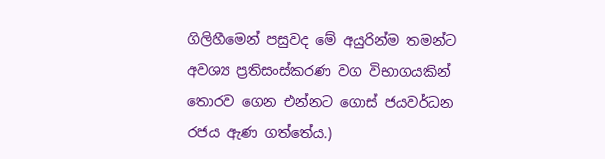ගිලිහීමෙන් පසුවද මේ අයුරින්ම තමන්ට අවශ්‍ය ප්‍රතිසංස්කරණ වග විභාගයකින් තොරව ගෙන එන්නට ගොස් ජයවර්ධන රජය ඇණ ගත්තේය.)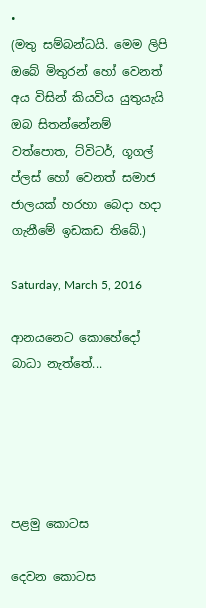•
(මතු සම්බන්ධයි. මෙම ලිපි ඔබේ මිතුරන් හෝ වෙනත් අය විසින් කියවිය යුතුයැයි ඔබ සිතන්නේනම් වත්පොත, ට්විටර්, ගූගල් ප්ලස් හෝ වෙනත් සමාජ ජාලයක් හරහා බෙදා හදා ගැනීමේ ඉඩකඩ තිබේ.)

Saturday, March 5, 2016

ආනයනෙට කොහේදෝ බාධා නැත්තේ...





පළමු කොටස

දෙවන කොටස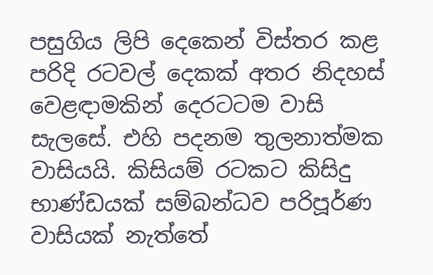පසුගිය ලිපි දෙකෙන් විස්තර කළ පරිදි රටවල් දෙකක් අතර නිදහස් වෙළඳාමකින් දෙරටටම වාසි සැලසේ. එහි පදනම තුලනාත්මක වාසියයි. කිසියම් රටකට කිසිදු භාණ්ඩයක් සම්බන්ධව පරිපූර්ණ වාසියක් නැත්තේ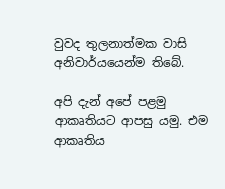වුවද තුලනාත්මක වාසි අනිවාර්යයෙන්ම තිබේ.

අපි දැන් අපේ පළමු ආකෘතියට ආපසු යමු. එම ආකෘතිය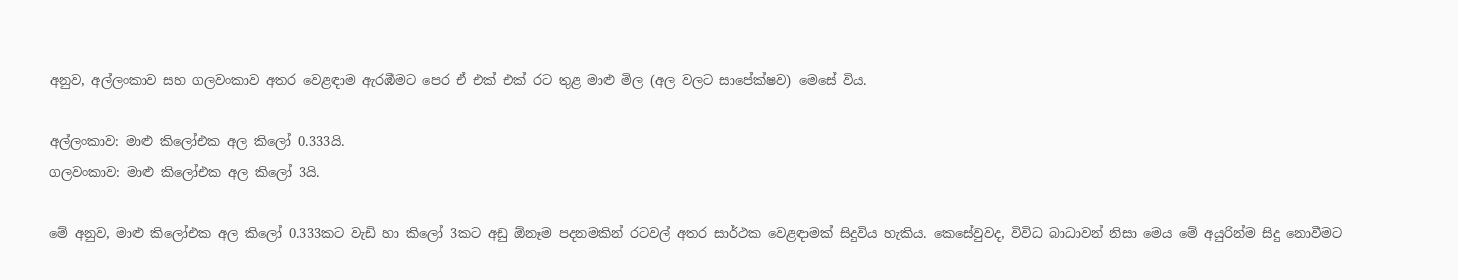අනුව, අල්ලංකාව සහ ගලවංකාව අතර වෙළඳාම ඇරඹීමට පෙර ඒ එක් එක් රට තුළ මාළු මිල (අල වලට සාපේක්ෂව) මෙසේ විය.

අල්ලංකාව: මාළු කිලෝඑක අල කිලෝ 0.333යි.
ගලවංකාව: මාළු කිලෝඑක අල කිලෝ 3යි.

මේ අනුව, මාළු කිලෝඑක අල කිලෝ 0.333කට වැඩි හා කිලෝ 3කට අඩු ඕනෑම පදනමකින් රටවල් අතර සාර්ථක වෙළඳාමක් සිදුවිය හැකිය. කෙසේවුවද, විවිධ බාධාවන් නිසා මෙය මේ අයුරින්ම සිදු නොවීමට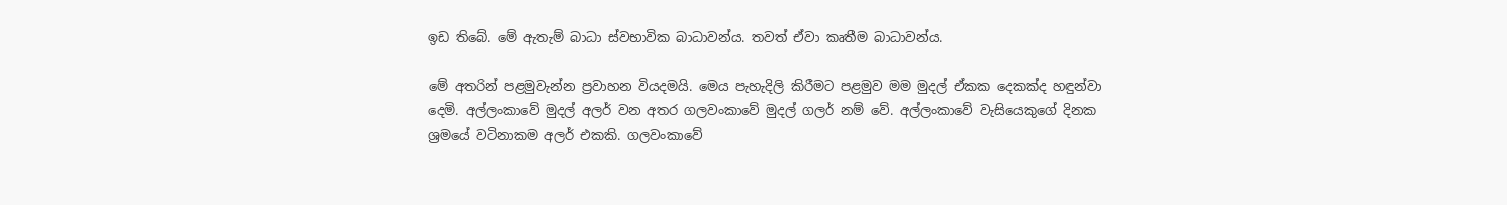ඉඩ තිබේ. මේ ඇතැම් බාධා ස්වභාවික බාධාවන්ය. තවත් ඒවා කෘතීම බාධාවන්ය.

මේ අතරින් පළමුවැන්න ප්‍රවාහන වියදමයි. මෙය පැහැදිලි කිරීමට පළමුව මම මුදල් ඒකක දෙකක්ද හඳුන්වා දෙමි. අල්ලංකාවේ මුදල් අලර් වන අතර ගලවංකාවේ මුදල් ගලර් නම් වේ. අල්ලංකාවේ වැසියෙකුගේ දිනක ශ්‍රමයේ වටිනාකම අලර් එකකි. ගලවංකාවේ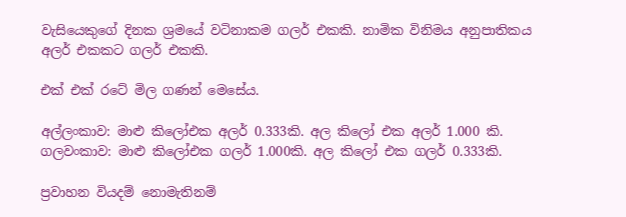වැසියෙකුගේ දිනක ශ්‍රමයේ වටිනාකම ගලර් එකකි. නාමික විනිමය අනුපාතිකය අලර් එකකට ගලර් එකකි.

එක් එක් රටේ මිල ගණන් මෙසේය.

අල්ලංකාව: මාළු කිලෝඑක අලර් 0.333කි. අල කිලෝ එක අලර් 1.000 කි.
ගලවංකාව: මාළු කිලෝඑක ගලර් 1.000කි. අල කිලෝ එක ගලර් 0.333කි.

ප්‍රවාහන වියදම් නොමැතිනම්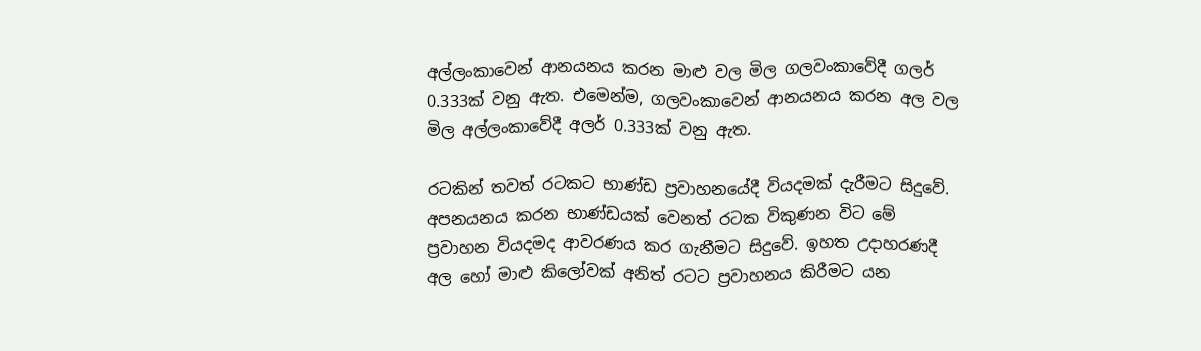අල්ලංකාවෙන් ආනයනය කරන මාළු වල මිල ගලවංකාවේදී ගලර් 0.333ක් වනු ඇත. එමෙන්ම, ගලවංකාවෙන් ආනයනය කරන අල වල මිල අල්ලංකාවේදී අලර් 0.333ක් වනු ඇත.

රටකින් තවත් රටකට භාණ්ඩ ප්‍රවාහනයේදී වියදමක් දැරීමට සිදුවේ. අපනයනය කරන භාණ්ඩයක් වෙනත් රටක විකුණන විට මේ ප්‍රවාහන වියදමද ආවරණය කර ගැනීමට සිදුවේ. ඉහත උදාහරණදී අල හෝ මාළු කිලෝවක් අනිත් රටට ප්‍රවාහනය කිරීමට යන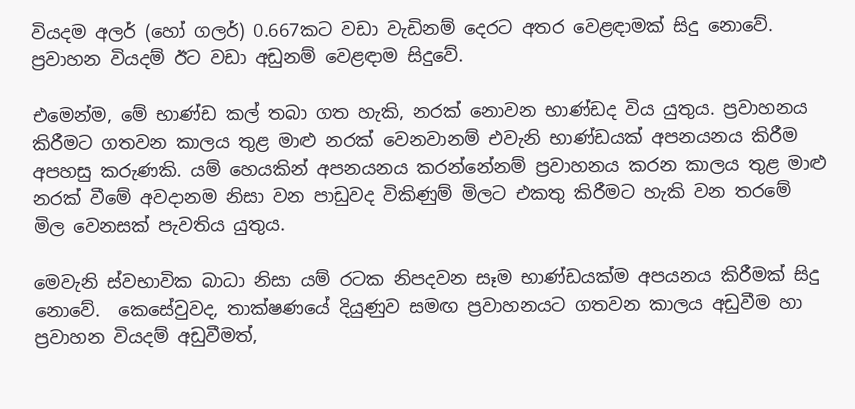වියදම අලර් (හෝ ගලර්) 0.667කට වඩා වැඩිනම් දෙරට අතර වෙළඳාමක් සිදු නොවේ. ප්‍රවාහන වියදම් ඊට වඩා අඩුනම් වෙළඳාම සිදුවේ.

එමෙන්ම, මේ භාණ්ඩ කල් තබා ගත හැකි, නරක් නොවන භාණ්ඩද විය යුතුය. ප්‍රවාහනය කිරීමට ගතවන කාලය තුළ මාළු නරක් වෙනවානම් එවැනි භාණ්ඩයක් අපනයනය කිරීම අපහසු කරුණකි. යම් හෙයකින් අපනයනය කරන්නේනම් ප්‍රවාහනය කරන කාලය තුළ මාළු නරක් වීමේ අවදානම නිසා වන පාඩුවද විකිණුම් මිලට එකතු කිරීමට හැකි වන තරමේ මිල වෙනසක් පැවතිය යුතුය.

මෙවැනි ස්වභාවික බාධා නිසා යම් රටක නිපදවන සෑම භාණ්ඩයක්ම අපයනය කිරීමක් සිදු නොවේ.  කෙසේවුවද, තාක්ෂණයේ දියුණුව සමඟ ප්‍රවාහනයට ගතවන කාලය අඩුවීම හා ප්‍රවාහන වියදම් අඩුවීමත්,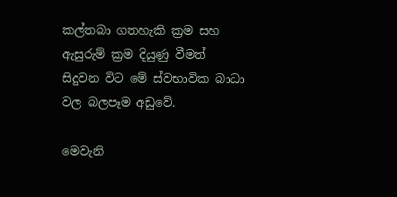කල්තබා ගතහැකි ක්‍රම සහ ඇසුරුම් ක්‍රම දියුණු වීමත් සිදුවන විට මේ ස්වභාවික බාධා වල බලපෑම අඩුවේ.

මෙවැනි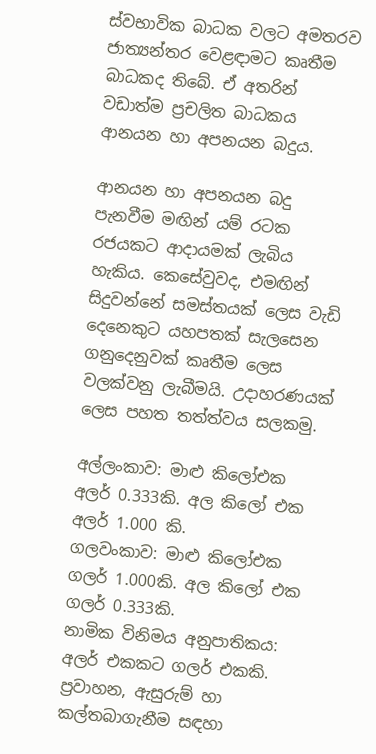ස්වභාවික බාධක වලට අමතරව ජාත්‍යන්තර වෙළඳාමට කෘතීම බාධකද තිබේ. ඒ අතරින් වඩාත්ම ප්‍රචලිත බාධකය ආනයන හා අපනයන බදුය.

ආනයන හා අපනයන බදු පැනවීම මඟින් යම් රටක රජයකට ආදායමක් ලැබිය හැකිය. කෙසේවුවද, එමඟින් සිදුවන්නේ සමස්තයක් ලෙස වැඩි දෙනෙකුට යහපතක් සැලසෙන ගනුදෙනුවක් කෘතීම ලෙස වලක්වනු ලැබීමයි. උදාහරණයක් ලෙස පහත තත්ත්වය සලකමු.

අල්ලංකාව: මාළු කිලෝඑක අලර් 0.333කි. අල කිලෝ එක අලර් 1.000 කි.
ගලවංකාව: මාළු කිලෝඑක ගලර් 1.000කි. අල කිලෝ එක ගලර් 0.333කි.
නාමික විනිමය අනුපාතිකය: අලර් එකකට ගලර් එකකි.
ප්‍රවාහන, ඇසුරුම් හා කල්තබාගැනීම සඳහා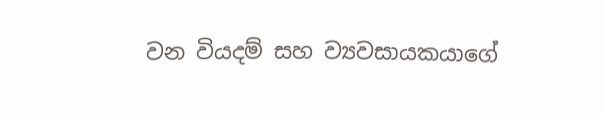වන වියදම් සහ ව්‍යවසායකයාගේ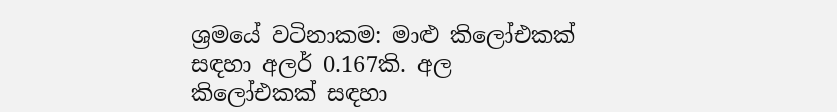ශ්‍රමයේ වටිනාකම: මාළු කිලෝඑකක් සඳහා අලර් 0.167කි. අල කිලෝඑකක් සඳහා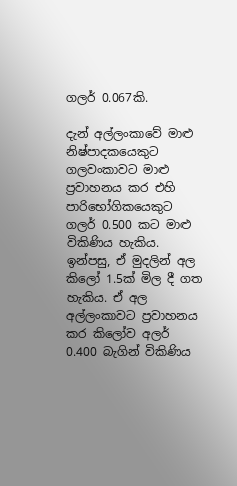ගලර් 0.067කි.

දැන් අල්ලංකාවේ මාළු නිෂ්පාදකයෙකුට ගලවංකාවට මාළු ප්‍රවාහනය කර එහි පාරිභෝගිකයෙකුට ගලර් 0.500 කට මාළු විකිණිය හැකිය. ඉන්පසු, ඒ මුදලින් අල කිලෝ 1.5ක් මිල දී ගත හැකිය. ඒ අල අල්ලංකාවට ප්‍රවාහනය කර කිලෝව අලර් 0.400 බැගින් විකිණිය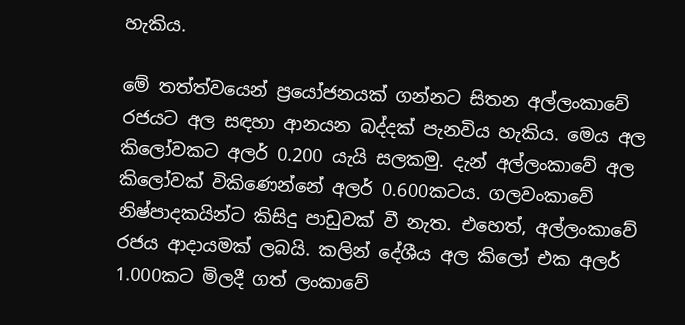හැකිය.

මේ තත්ත්වයෙන් ප්‍රයෝජනයක් ගන්නට සිතන අල්ලංකාවේ රජයට අල සඳහා ආනයන බද්දක් පැනවිය හැකිය. මෙය අල කිලෝවකට අලර් 0.200 යැයි සලකමු. දැන් අල්ලංකාවේ අල කිලෝවක් විකිණෙන්නේ අලර් 0.600කටය. ගලවංකාවේ නිෂ්පාදකයින්ට කිසිදු පාඩුවක් වී නැත. එහෙත්, අල්ලංකාවේ රජය ආදායමක් ලබයි. කලින් දේශීය අල කිලෝ එක අලර් 1.000කට මිලදී ගත් ලංකාවේ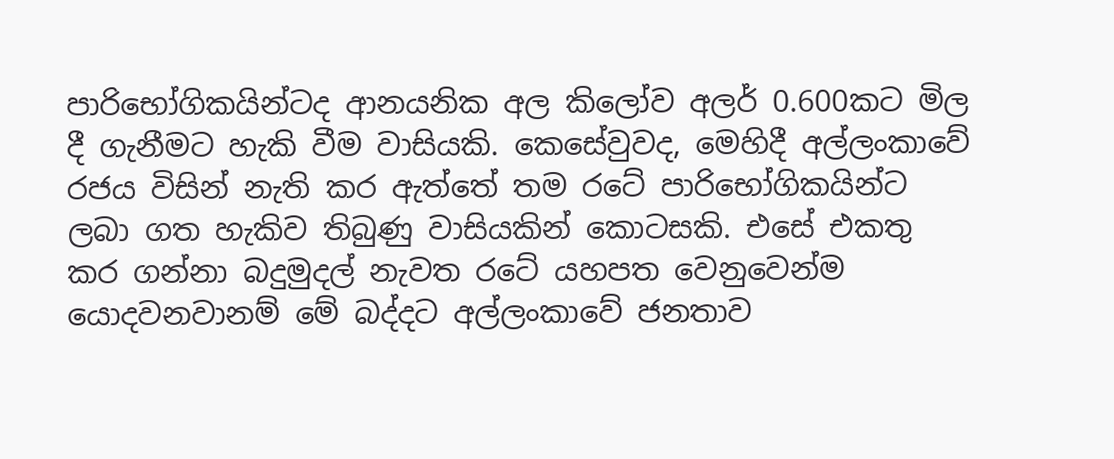පාරිභෝගිකයින්ටද ආනයනික අල කිලෝව අලර් 0.600කට මිල දී ගැනීමට හැකි වීම වාසියකි. කෙසේවුවද, මෙහිදී අල්ලංකාවේ රජය විසින් නැති කර ඇත්තේ තම රටේ පාරිභෝගිකයින්ට ලබා ගත හැකිව තිබුණු වාසියකින් කොටසකි. එසේ එකතු කර ගන්නා බදුමුදල් නැවත රටේ යහපත වෙනුවෙන්ම යොදවනවානම් මේ බද්දට අල්ලංකාවේ ජනතාව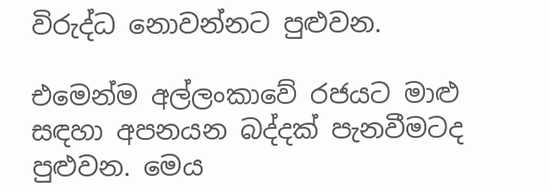විරුද්ධ නොවන්නට පුළුවන.

එමෙන්ම අල්ලංකාවේ රජයට මාළු සඳහා අපනයන බද්දක් පැනවීමටද පුළුවන. මෙය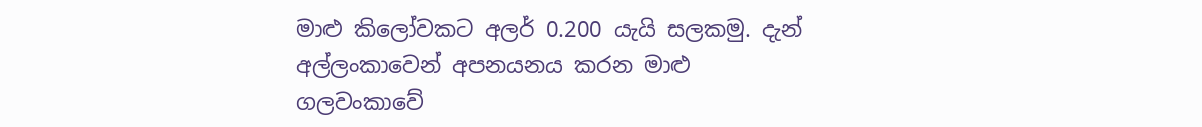මාළු කිලෝවකට අලර් 0.200 යැයි සලකමු. දැන් අල්ලංකාවෙන් අපනයනය කරන මාළු ගලවංකාවේ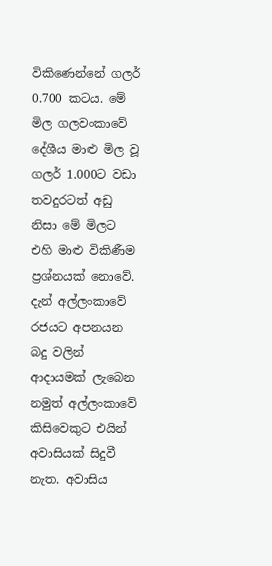විකිණෙන්නේ ගලර් 0.700 කටය. මේ මිල ගලවංකාවේ දේශීය මාළු මිල වූ ගලර් 1.000ට වඩා තවදුරටත් අඩු නිසා මේ මිලට එහි මාළු විකිණීම ප්‍රශ්නයක් නොවේ. දැන් අල්ලංකාවේ රජයට අපනයන බදු වලින් ආදායමක් ලැබෙන නමුත් අල්ලංකාවේ කිසිවෙකුට එයින් අවාසියක් සිදුවී නැත. අවාසිය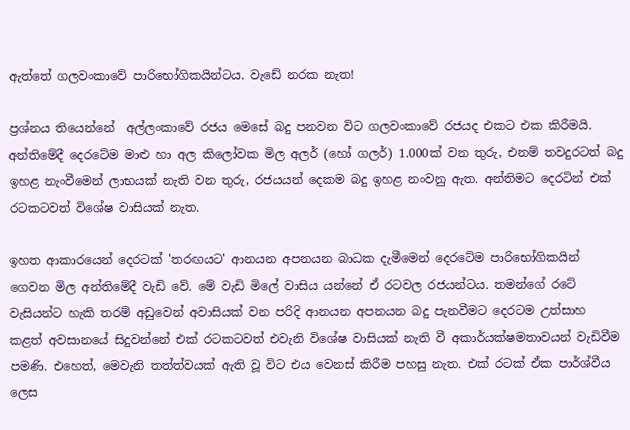ඇත්තේ ගලවංකාවේ පාරිභෝගිකයින්ටය. වැඩේ නරක නැත!

ප්‍රශ්නය තියෙන්නේ  අල්ලංකාවේ රජය මෙසේ බදු පනවන විට ගලවංකාවේ රජයද එකට එක කිරීමයි. අන්තිමේදී දෙරටේම මාළු හා අල කිලෝවක මිල අලර් (හෝ ගලර්) 1.000ක් වන තුරු, එනම් තවදුරටත් බදු ඉහළ නැංවීමෙන් ලාභයක් නැති වන තුරු, රජයයන් දෙකම බදු ඉහළ නංවනු ඇත. අන්තිමට දෙරටින් එක් රටකටවත් විශේෂ වාසියක් නැත.

ඉහත ආකාරයෙන් දෙරටක් 'තරඟයට' ආනයන අපනයන බාධක දැමීමෙන් දෙරටේම පාරිභෝගිකයින් ගෙවන මිල අන්තිමේදී වැඩි වේ. මේ වැඩි මිලේ වාසිය යන්නේ ඒ රටවල රජයන්ටය. තමන්ගේ රටේ වැසියන්ට හැකි තරම් අඩුවෙන් අවාසියක් වන පරිදි ආනයන අපනයන බදු පැනවීමට දෙරටම උත්සාහ කළත් අවසානයේ සිදුවන්නේ එක් රටකටවත් එවැනි විශේෂ වාසියක් නැති වී අකාර්යක්ෂමතාවයන් වැඩිවීම පමණි. එහෙත්, මෙවැනි තත්ත්වයක් ඇති වූ විට එය වෙනස් කිරීම පහසු නැත. එක් රටක් ඒක පාර්ශ්වීය ලෙස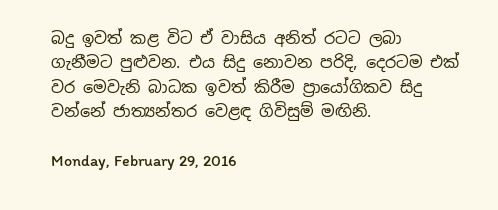බදු ඉවත් කළ විට ඒ වාසිය අනිත් රටට ලබා ගැනීමට පුළුවන. එය සිදු නොවන පරිදි, දෙරටම එක් වර මෙවැනි බාධක ඉවත් කිරීම ප්‍රායෝගිකව සිදු වන්නේ ජාත්‍යන්තර වෙළඳ ගිවිසුම් මඟිනි.

Monday, February 29, 2016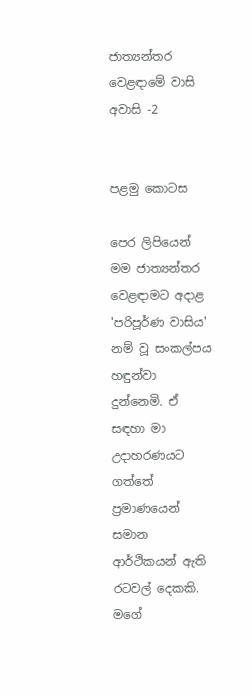ජාත්‍යන්තර වෙළඳාමේ වාසි අවාසි -2


පළමු කොටස

පෙර ලිපියෙන් මම ජාත්‍යන්තර වෙළඳාමට අදාළ 'පරිපූර්ණ වාසිය' නම් වූ සංකල්පය හඳුන්වා දුන්නෙමි. ඒ සඳහා මා උදාහරණයට ගත්තේ ප්‍රමාණයෙන් සමාන ආර්ථිකයන් ඇති රටවල් දෙකකි. මගේ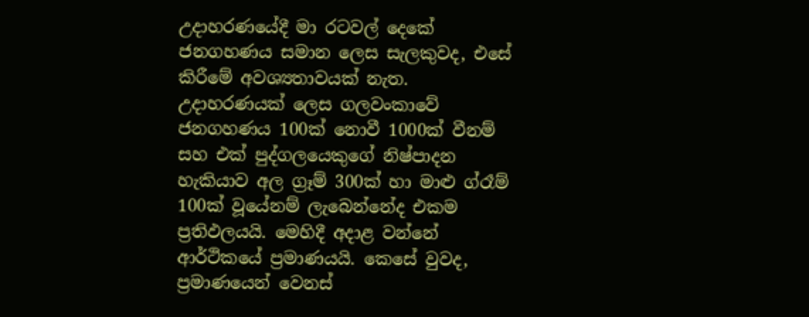උදාහරණයේදී මා රටවල් දෙකේ ජනගහණය සමාන ලෙස සැලකුවද, එසේ කිරීමේ අවශ්‍යතාවයක් නැත. උදාහරණයක් ලෙස ගලවංකාවේ ජනගහණය 100ක් නොවී 1000ක් වීනම් සහ එක් පුද්ගලයෙකුගේ නිෂ්පාදන හැකියාව අල ග්‍රෑම් 300ක් හා මාළු ග්රෑම් 100ක් වූයේනම් ලැබෙන්නේද එකම ප්‍රතිඵලයයි. මෙහිදී අදාළ වන්නේ ආර්ථිකයේ ප්‍රමාණයයි. කෙසේ වුවද, ප්‍රමාණයෙන් වෙනස්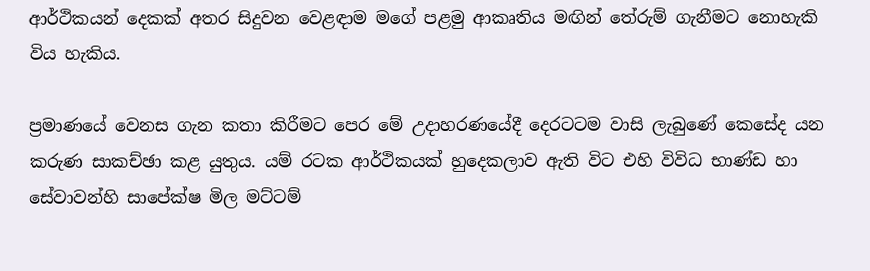ආර්ථිකයන් දෙකක් අතර සිදුවන වෙළඳාම මගේ පළමු ආකෘතිය මඟින් තේරුම් ගැනීමට නොහැකි විය හැකිය.

ප්‍රමාණයේ වෙනස ගැන කතා කිරීමට පෙර මේ උදාහරණයේදී දෙරටටම වාසි ලැබුණේ කෙසේද යන කරුණ සාකච්ඡා කළ යුතුය. යම් රටක ආර්ථිකයක් හුදෙකලාව ඇති විට එහි විවිධ භාණ්ඩ හා සේවාවන්හි සාපේක්ෂ මිල මට්ටම්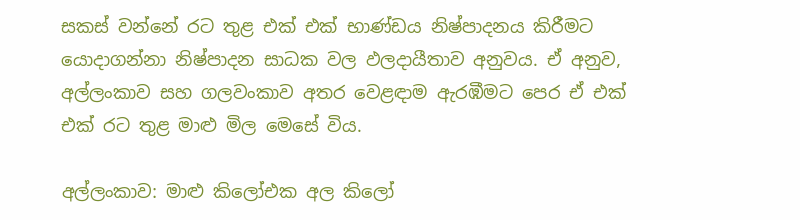සකස් වන්නේ රට තුළ එක් එක් භාණ්ඩය නිෂ්පාදනය කිරීමට යොදාගන්නා නිෂ්පාදන සාධක වල ඵලදායීතාව අනුවය. ඒ අනුව, අල්ලංකාව සහ ගලවංකාව අතර වෙළඳාම ඇරඹීමට පෙර ඒ එක් එක් රට තුළ මාළු මිල මෙසේ විය.

අල්ලංකාව: මාළු කිලෝඑක අල කිලෝ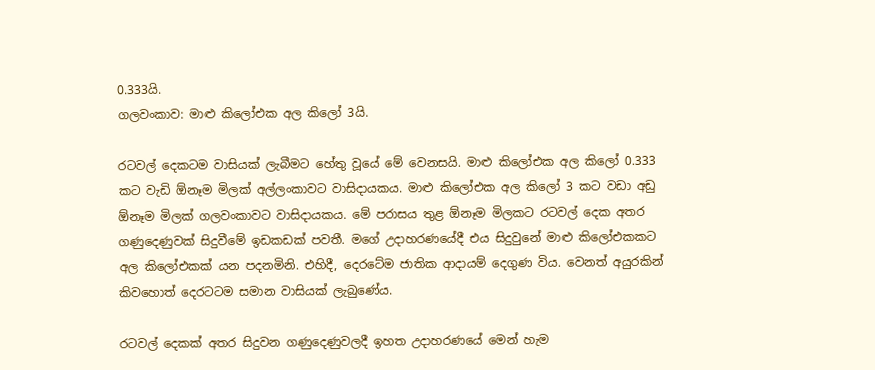0.333යි.
ගලවංකාව: මාළු කිලෝඑක අල කිලෝ 3යි.

රටවල් දෙකටම වාසියක් ලැබීමට හේතු වූයේ මේ වෙනසයි. මාළු කිලෝඑක අල කිලෝ 0.333 කට වැඩි ඕනෑම මිලක් අල්ලංකාවට වාසිදායකය. මාළු කිලෝඑක අල කිලෝ 3 කට වඩා අඩු ඕනෑම මිලක් ගලවංකාවට වාසිදායකය. මේ පරාසය තුළ ඕනෑම මිලකට රටවල් දෙක අතර ගණුදෙණුවක් සිදුවීමේ ඉඩකඩක් පවතී. මගේ උදාහරණයේදී එය සිදුවුනේ මාළු කිලෝඑකකට අල කිලෝඑකක් යන පදනමිනි. එහිදී, දෙරටේම ජාතික ආදායම් දෙගුණ විය. වෙනත් අයුරකින් කිවහොත් දෙරටටම සමාන වාසියක් ලැබුණේය.

රටවල් දෙකක් අතර සිදුවන ගණුදෙණුවලදී ඉහත උදාහරණයේ මෙන් හැම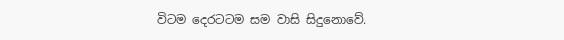විටම දෙරටටම සම වාසි සිදුනොවේ.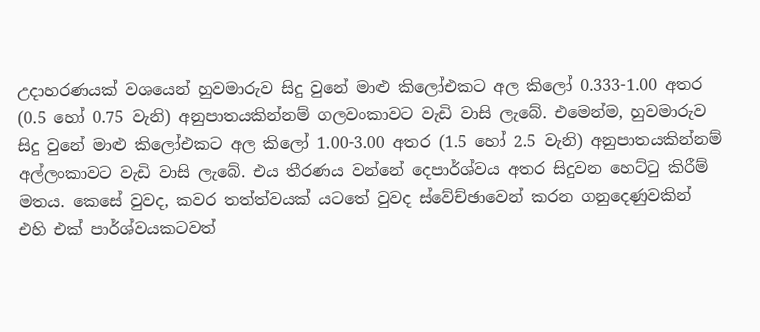උදාහරණයක් වශයෙන් හුවමාරුව සිදු වුනේ මාළු කිලෝඑකට අල කිලෝ 0.333-1.00 අතර (0.5 හෝ 0.75 වැනි) අනුපාතයකින්නම් ගලවංකාවට වැඩි වාසි ලැබේ. එමෙන්ම, හුවමාරුව සිදු වුනේ මාළු කිලෝඑකට අල කිලෝ 1.00-3.00 අතර (1.5 හෝ 2.5 වැනි) අනුපාතයකින්නම් අල්ලංකාවට වැඩි වාසි ලැබේ. එය තීරණය වන්නේ දෙපාර්ශ්වය අතර සිදුවන හෙට්ටු කිරීම් මතය. කෙසේ වුවද, කවර තත්ත්වයක් යටතේ වුවද ස්වේච්ඡාවෙන් කරන ගනුදෙණුවකින් එහි එක් පාර්ශ්වයකටවත්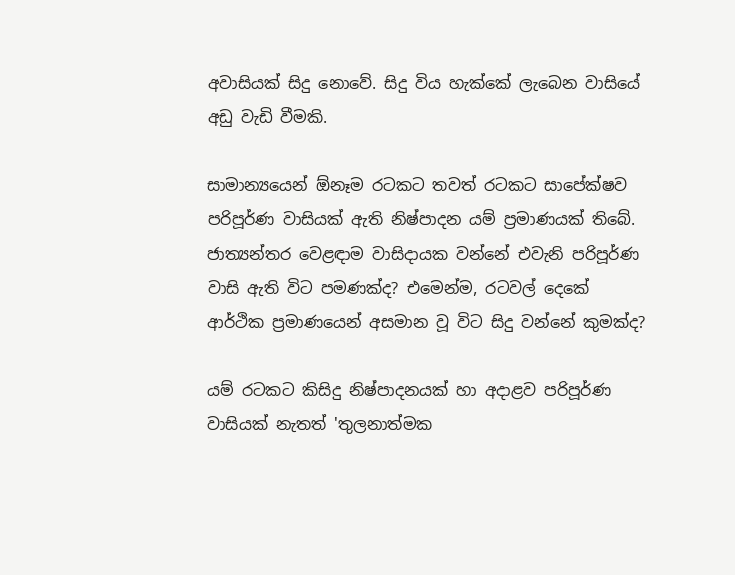අවාසියක් සිදු නොවේ. සිදු විය හැක්කේ ලැබෙන වාසියේ අඩු වැඩි වීමකි.

සාමාන්‍යයෙන් ඕනෑම රටකට තවත් රටකට සාපේක්ෂව පරිපූර්ණ වාසියක් ඇති නිෂ්පාදන යම් ප්‍රමාණයක් තිබේ. ජාත්‍යන්තර වෙළඳාම වාසිදායක වන්නේ එවැනි පරිපූර්ණ වාසි ඇති විට පමණක්ද? එමෙන්ම, රටවල් දෙකේ ආර්ථික ප්‍රමාණයෙන් අසමාන වූ විට සිදු වන්නේ කුමක්ද?

යම් රටකට කිසිදු නිෂ්පාදනයක් හා අදාළව පරිපූර්ණ වාසියක් නැතත් 'තුලනාත්මක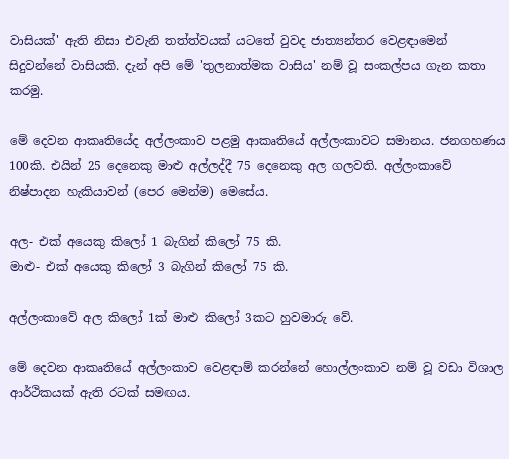වාසියක්' ඇති නිසා එවැනි තත්ත්වයක් යටතේ වුවද ජාත්‍යන්තර වෙළඳාමෙන් සිදුවන්නේ වාසියකි. දැන් අපි මේ 'තුලනාත්මක වාසිය' නම් වූ සංකල්පය ගැන කතා කරමු.

මේ දෙවන ආකෘතියේද අල්ලංකාව පළමු ආකෘතියේ අල්ලංකාවට සමානය. ජනගහණය 100කි. එයින් 25 දෙනෙකු මාළු අල්ලද්දී 75 දෙනෙකු අල ගලවති. අල්ලංකාවේ නිෂ්පාදන හැකියාවන් (පෙර මෙන්ම) මෙසේය.

අල- එක් අයෙකු කිලෝ 1 බැගින් කිලෝ 75 කි.
මාළු- එක් අයෙකු කිලෝ 3 බැගින් කිලෝ 75 කි.

අල්ලංකාවේ අල කිලෝ 1ක් මාළු කිලෝ 3කට හුවමාරු වේ.

මේ දෙවන ආකෘතියේ අල්ලංකාව වෙළඳාම් කරන්නේ හොල්ලංකාව නම් වූ වඩා විශාල ආර්ථිකයක් ඇති රටක් සමඟය.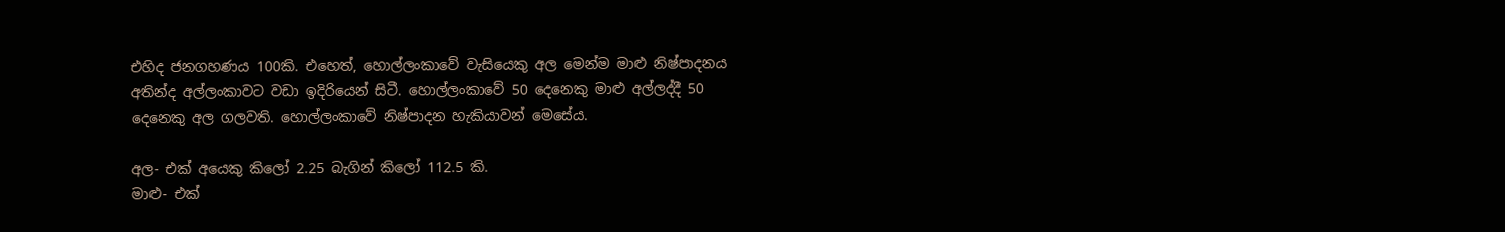එහිද ජනගහණය 100කි. එහෙත්, හොල්ලංකාවේ වැසියෙකු අල මෙන්ම මාළු නිෂ්පාදනය අතින්ද අල්ලංකාවට වඩා ඉදිරියෙන් සිටී. හොල්ලංකාවේ 50 දෙනෙකු මාළු අල්ලද්දී 50 දෙනෙකු අල ගලවති. හොල්ලංකාවේ නිෂ්පාදන හැකියාවන් මෙසේය.

අල- එක් අයෙකු කිලෝ 2.25 බැගින් කිලෝ 112.5 කි.
මාළු- එක්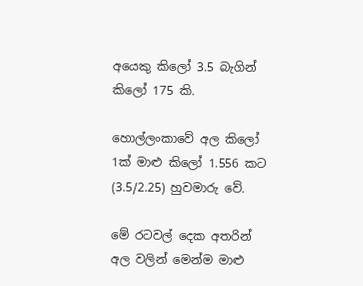අයෙකු කිලෝ 3.5 බැගින් කිලෝ 175 කි.

හොල්ලංකාවේ අල කිලෝ 1ක් මාළු කිලෝ 1.556 කට (3.5/2.25) හුවමාරු වේ.

මේ රටවල් දෙක අතරින් අල වලින් මෙන්ම මාළු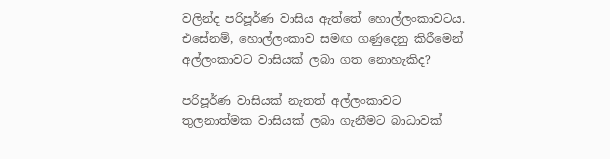වලින්ද පරිපූර්ණ වාසිය ඇත්තේ හොල්ලංකාවටය. එසේනම්, හොල්ලංකාව සමඟ ගණුදෙනු කිරීමෙන් අල්ලංකාවට වාසියක් ලබා ගත නොහැකිද?

පරිපූර්ණ වාසියක් නැතත් අල්ලංකාවට තුලනාත්මක වාසියක් ලබා ගැනීමට බාධාවක්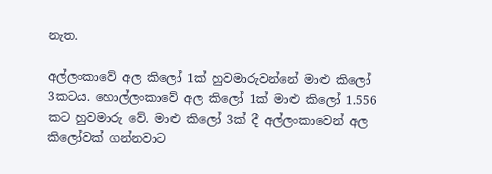නැත.

අල්ලංකාවේ අල කිලෝ 1ක් හුවමාරුවන්නේ මාළු කිලෝ 3කටය. හොල්ලංකාවේ අල කිලෝ 1ක් මාළු කිලෝ 1.556 කට හුවමාරු වේ. මාළු කිලෝ 3ක් දී අල්ලංකාවෙන් අල කිලෝවක් ගන්නවාට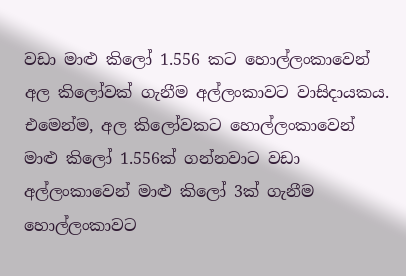වඩා මාළු කිලෝ 1.556 කට හොල්ලංකාවෙන් අල කිලෝවක් ගැනීම අල්ලංකාවට වාසිදායකය. එමෙන්ම, අල කිලෝවකට හොල්ලංකාවෙන්  මාළු කිලෝ 1.556ක් ගන්නවාට වඩා අල්ලංකාවෙන් මාළු කිලෝ 3ක් ගැනීම හොල්ලංකාවට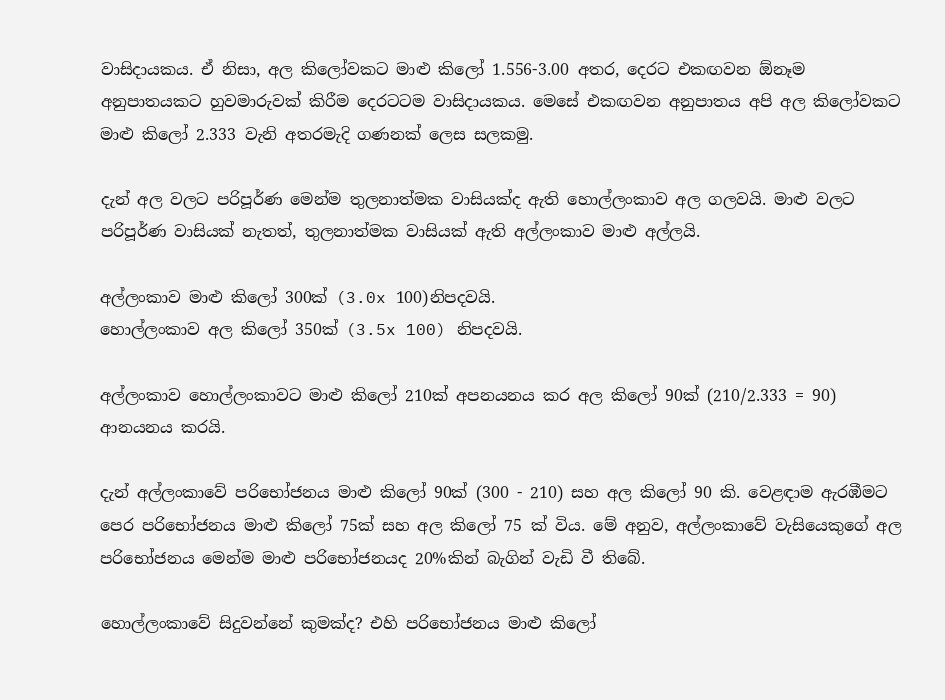වාසිදායකය. ඒ නිසා, අල කිලෝවකට මාළු කිලෝ 1.556-3.00 අතර, දෙරට එකඟවන ඕනෑම අනුපාතයකට හුවමාරුවක් කිරීම දෙරටටම වාසිදායකය. මෙසේ එකඟවන අනුපාතය අපි අල කිලෝවකට මාළු කිලෝ 2.333 වැනි අතරමැදි ගණනක් ලෙස සලකමු.

දැන් අල වලට පරිපූර්ණ මෙන්ම තුලනාත්මක වාසියක්ද ඇති හොල්ලංකාව අල ගලවයි. මාළු වලට පරිපූර්ණ වාසියක් නැතත්, තුලනාත්මක වාසියක් ඇති අල්ලංකාව මාළු අල්ලයි.

අල්ලංකාව මාළු කිලෝ 300ක් (3.0x 100)නිපදවයි.
හොල්ලංකාව අල කිලෝ 350ක් (3.5x 100) නිපදවයි.

අල්ලංකාව හොල්ලංකාවට මාළු කිලෝ 210ක් අපනයනය කර අල කිලෝ 90ක් (210/2.333 = 90) ආනයනය කරයි.

දැන් අල්ලංකාවේ පරිභෝජනය මාළු කිලෝ 90ක් (300 - 210) සහ අල කිලෝ 90 කි. වෙළඳාම ඇරඹීමට පෙර පරිභෝජනය මාළු කිලෝ 75ක් සහ අල කිලෝ 75 ක් විය. මේ අනුව, අල්ලංකාවේ වැසියෙකුගේ අල පරිභෝජනය මෙන්ම මාළු පරිභෝජනයද 20%කින් බැගින් වැඩි වී තිබේ.

හොල්ලංකාවේ සිදුවන්නේ කුමක්ද? එහි පරිභෝජනය මාළු කිලෝ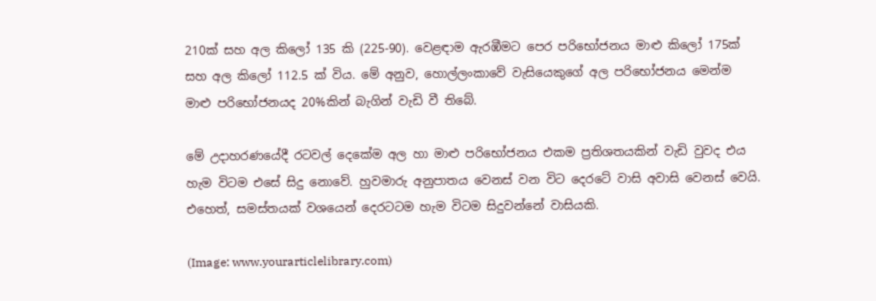210ක් සහ අල කිලෝ 135 කි (225-90). වෙළඳාම ඇරඹීමට පෙර පරිභෝජනය මාළු කිලෝ 175ක් සහ අල කිලෝ 112.5 ක් විය. මේ අනුව, හොල්ලංකාවේ වැසියෙකුගේ අල පරිභෝජනය මෙන්ම මාළු පරිභෝජනයද 20%කින් බැගින් වැඩි වී තිබේ.

මේ උදාහරණයේදී රටවල් දෙකේම අල හා මාළු පරිභෝජනය එකම ප්‍රතිශතයකින් වැඩි වුවද එය හැම විටම එසේ සිදු නොවේ. හුවමාරු අනුපාතය වෙනස් වන විට දෙරටේ වාසි අවාසි වෙනස් වෙයි. එහෙත්, සමස්තයක් වශයෙන් දෙරටටම හැම විටම සිදුවන්නේ වාසියකි.

(Image: www.yourarticlelibrary.com)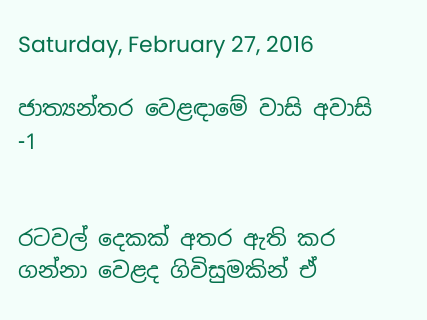Saturday, February 27, 2016

ජාත්‍යන්තර වෙළඳාමේ වාසි අවාසි -1


රටවල් දෙකක් අතර ඇති කර ගන්නා වෙළද ගිවිසුමකින් ඒ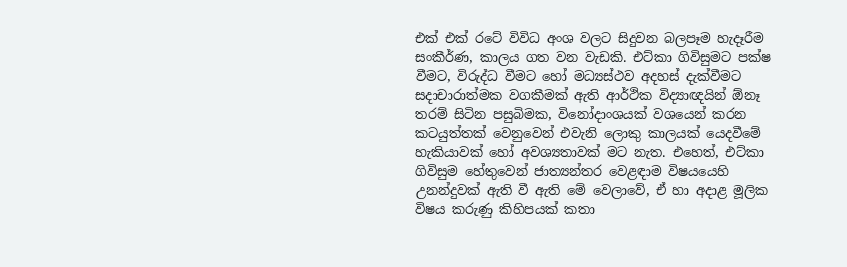එක් එක් රටේ විවිධ අංශ වලට සිදුවන බලපෑම හැදෑරීම සංකීර්ණ, කාලය ගත වන වැඩකි. එට්කා ගිවිසුමට පක්ෂ වීමට, විරුද්ධ වීමට හෝ මධ්‍යස්ථව අදහස් දැක්වීමට සදාචාරාත්මක වගකීමක් ඇති ආර්ථික විද්‍යාඥයින් ඕනෑ තරම් සිටින පසුබිමක, විනෝදාංශයක් වශයෙන් කරන කටයුත්තක් වෙනුවෙන් එවැනි ලොකු කාලයක් යෙදවීමේ හැකියාවක් හෝ අවශ්‍යතාවක් මට නැත. එහෙත්, එට්කා ගිවිසුම හේතුවෙන් ජාත්‍යන්තර වෙළඳාම විෂයයෙහි උනන්දුවක් ඇති වී ඇති මේ වෙලාවේ, ඒ හා අදාළ මූලික විෂය කරුණු කිහිපයක් කතා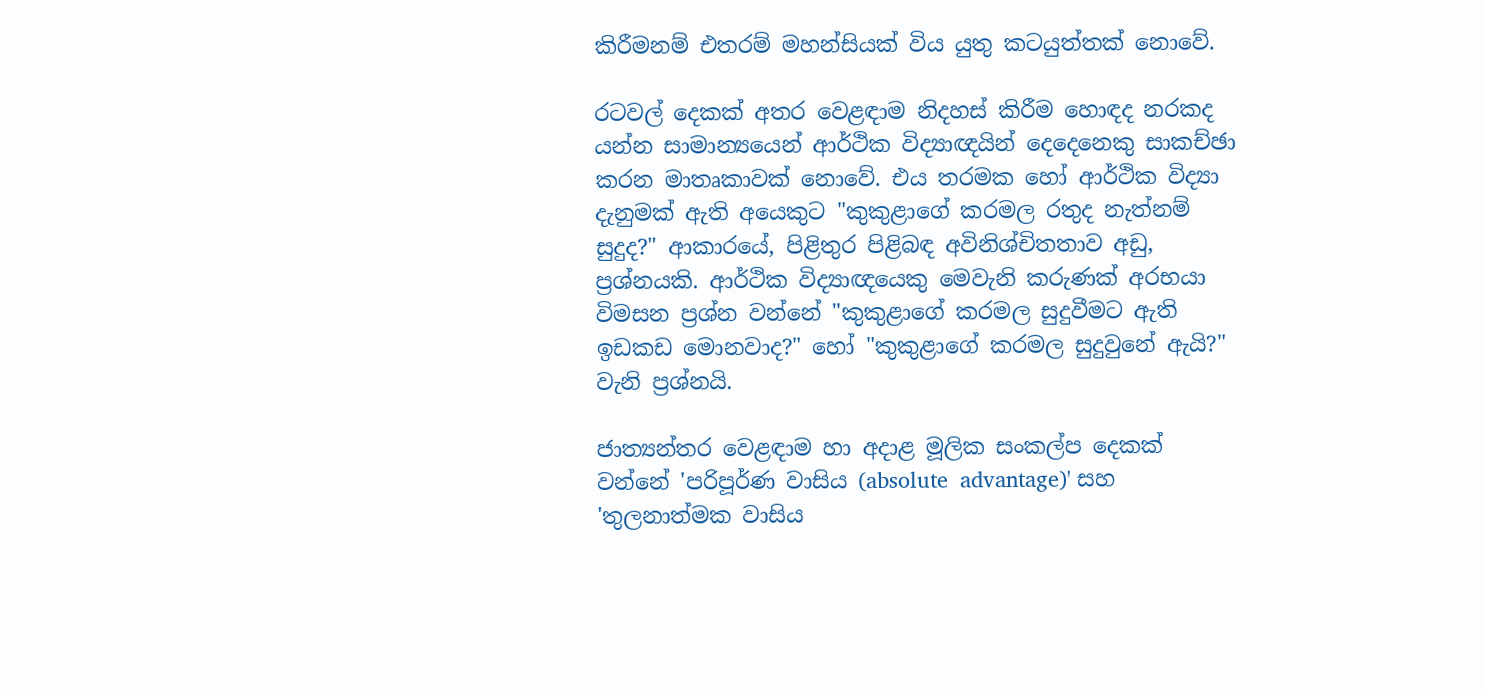කිරීමනම් එතරම් මහන්සියක් විය යුතු කටයුත්තක් නොවේ.

රටවල් දෙකක් අතර වෙළඳාම නිදහස් කිරීම හොඳද නරකද යන්න සාමාන්‍යයෙන් ආර්ථික විද්‍යාඥයින් දෙදෙනෙකු සාකච්ඡා කරන මාතෘකාවක් නොවේ. එය තරමක හෝ ආර්ථික විද්‍යා දැනුමක් ඇති අයෙකුට "කුකුළාගේ කරමල රතුද නැත්නම් සුදුද?" ආකාරයේ, පිළිතුර පිළිබඳ අවිනිශ්චිතතාව අඩු, ප්‍රශ්නයකි. ආර්ථික විද්‍යාඥයෙකු මෙවැනි කරුණක් අරභයා විමසන ප්‍රශ්න වන්නේ "කුකුළාගේ කරමල සුදුවීමට ඇති ඉඩකඩ මොනවාද?" හෝ "කුකුළාගේ කරමල සුදුවුනේ ඇයි?" වැනි ප්‍රශ්නයි.

ජාත්‍යන්තර වෙළඳාම හා අදාළ මූලික සංකල්ප දෙකක් වන්නේ 'පරිපූර්ණ වාසිය (absolute  advantage)' සහ 'තුලනාත්මක වාසිය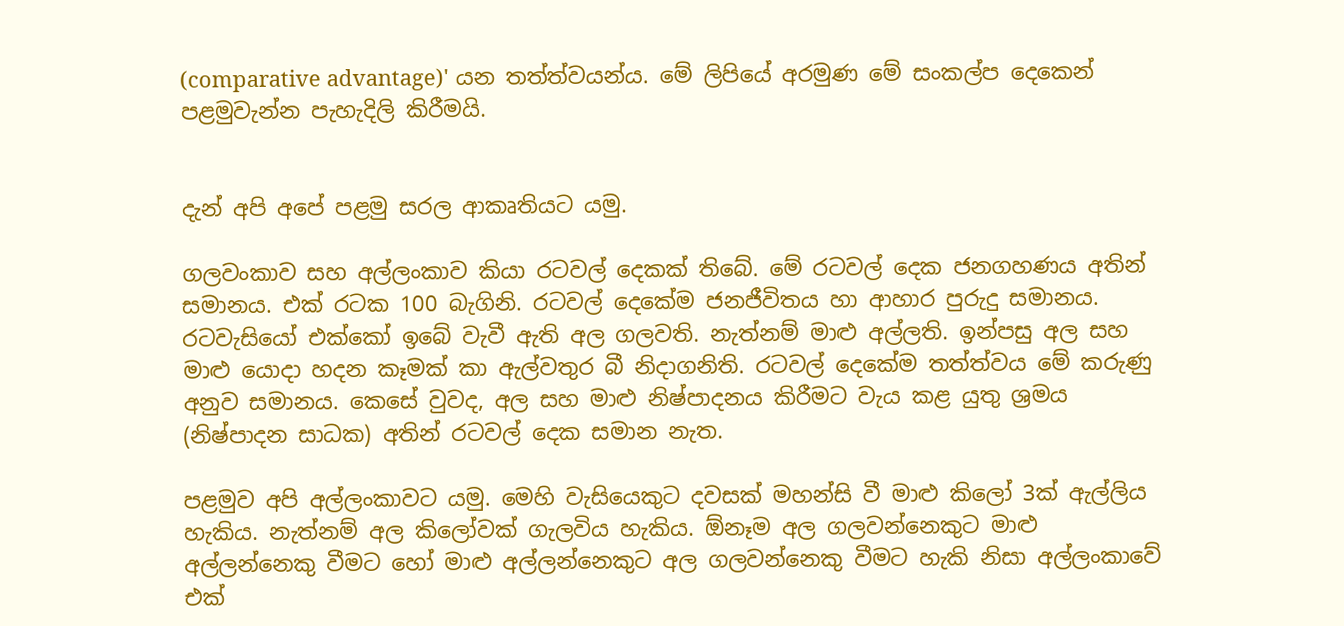(comparative advantage)' යන තත්ත්වයන්ය. මේ ලිපියේ අරමුණ මේ සංකල්ප දෙකෙන් පළමුවැන්න පැහැදිලි කිරීමයි.


දැන් අපි අපේ පළමු සරල ආකෘතියට යමු.

ගලවංකාව සහ අල්ලංකාව කියා රටවල් දෙකක් තිබේ. මේ රටවල් දෙක ජනගහණය අතින් සමානය. එක් රටක 100 බැගිනි. රටවල් දෙකේම ජනජීවිතය හා ආහාර පුරුදු සමානය. රටවැසියෝ එක්කෝ ඉබේ වැවී ඇති අල ගලවති. නැත්නම් මාළු අල්ලති. ඉන්පසු අල සහ මාළු යොදා හදන කෑමක් කා ඇල්වතුර බී නිදාගනිති. රටවල් දෙකේම තත්ත්වය මේ කරුණු අනුව සමානය. කෙසේ වුවද, අල සහ මාළු නිෂ්පාදනය කිරීමට වැය කළ යුතු ශ්‍රමය (නිෂ්පාදන සාධක) අතින් රටවල් දෙක සමාන නැත.

පළමුව අපි අල්ලංකාවට යමු. මෙහි වැසියෙකුට දවසක් මහන්සි වී මාළු කිලෝ 3ක් ඇල්ලිය හැකිය. නැත්නම් අල කිලෝවක් ගැලවිය හැකිය. ඕනෑම අල ගලවන්නෙකුට මාළු අල්ලන්නෙකු වීමට හෝ මාළු අල්ලන්නෙකුට අල ගලවන්නෙකු වීමට හැකි නිසා අල්ලංකාවේ එක්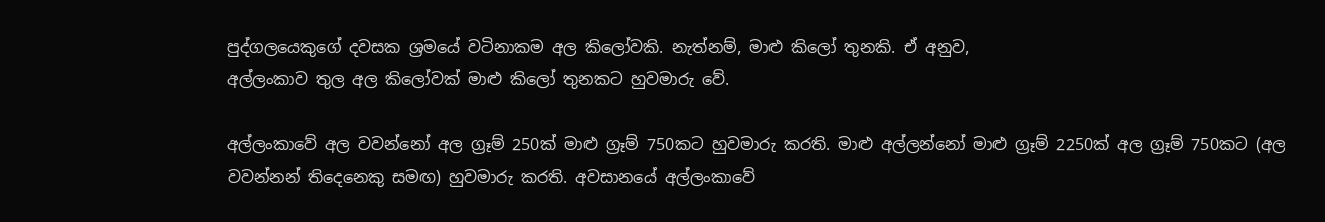පුද්ගලයෙකුගේ දවසක ශ්‍රමයේ වටිනාකම අල කිලෝවකි. නැත්නම්, මාළු කිලෝ තුනකි. ඒ අනුව,
අල්ලංකාව තුල අල කිලෝවක් මාළු කිලෝ තුනකට හුවමාරු වේ.

අල්ලංකාවේ අල වවන්නෝ අල ග්‍රෑම් 250ක් මාළු ග්‍රෑම් 750කට හුවමාරු කරති. මාළු අල්ලන්නෝ මාළු ග්‍රෑම් 2250ක් අල ග්‍රෑම් 750කට (අල වවන්නන් තිදෙනෙකු සමඟ) හුවමාරු කරති. අවසානයේ අල්ලංකාවේ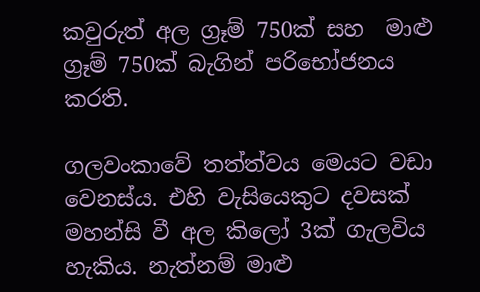කවුරුත් අල ග්‍රෑම් 750ක් සහ  මාළු ග්‍රෑම් 750ක් බැගින් පරිභෝජනය කරති.

ගලවංකාවේ තත්ත්වය මෙයට වඩා වෙනස්ය. එහි වැසියෙකුට දවසක් මහන්සි වී අල කිලෝ 3ක් ගැලවිය හැකිය. නැත්නම් මාළු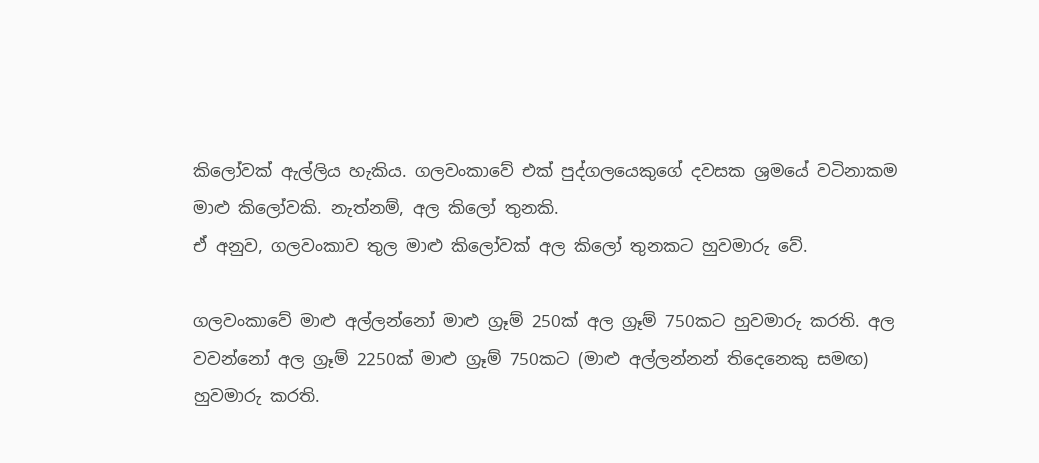කිලෝවක් ඇල්ලිය හැකිය. ගලවංකාවේ එක් පුද්ගලයෙකුගේ දවසක ශ්‍රමයේ වටිනාකම මාළු කිලෝවකි. නැත්නම්, අල කිලෝ තුනකි.
ඒ අනුව, ගලවංකාව තුල මාළු කිලෝවක් අල කිලෝ තුනකට හුවමාරු වේ.

ගලවංකාවේ මාළු අල්ලන්නෝ මාළු ග්‍රෑම් 250ක් අල ග්‍රෑම් 750කට හුවමාරු කරති. අල වවන්නෝ අල ග්‍රෑම් 2250ක් මාළු ග්‍රෑම් 750කට (මාළු අල්ලන්නන් තිදෙනෙකු සමඟ) හුවමාරු කරති.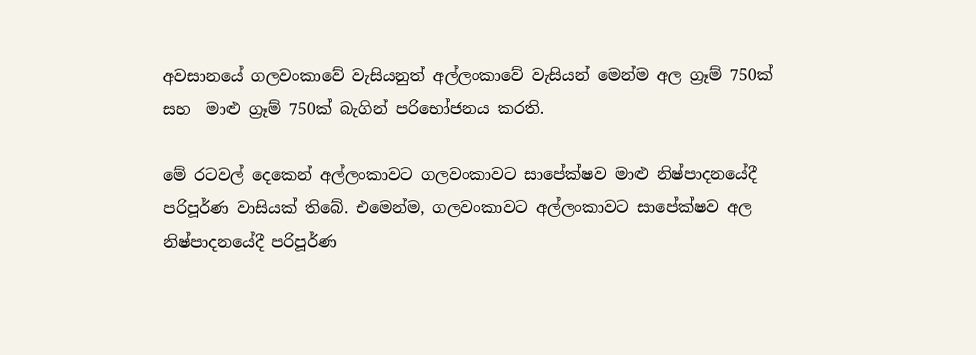අවසානයේ ගලවංකාවේ වැසියනුත් අල්ලංකාවේ වැසියන් මෙන්ම අල ග්‍රෑම් 750ක් සහ  මාළු ග්‍රෑම් 750ක් බැගින් පරිභෝජනය කරති.

මේ රටවල් දෙකෙන් අල්ලංකාවට ගලවංකාවට සාපේක්ෂව මාළු නිෂ්පාදනයේදී පරිපූර්ණ වාසියක් තිබේ. එමෙන්ම, ගලවංකාවට අල්ලංකාවට සාපේක්ෂව අල නිෂ්පාදනයේදී පරිපූර්ණ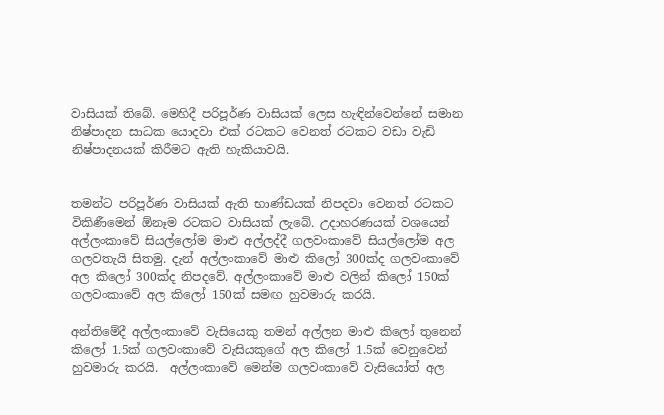වාසියක් තිබේ. මෙහිදී පරිපූර්ණ වාසියක් ලෙස හැඳින්වෙන්නේ සමාන නිෂ්පාදන සාධක යොදවා එක් රටකට වෙනත් රටකට වඩා වැඩි නිෂ්පාදනයක් කිරීමට ඇති හැකියාවයි.


තමන්ට පරිපූර්ණ වාසියක් ඇති භාණ්ඩයක් නිපදවා වෙනත් රටකට විකිණීමෙන් ඕනෑම රටකට වාසියක් ලැබේ. උදාහරණයක් වශයෙන් අල්ලංකාවේ සියල්ලෝම මාළු අල්ලද්දී ගලවංකාවේ සියල්ලෝම අල ගලවතැයි සිතමු. දැන් අල්ලංකාවේ මාළු කිලෝ 300ක්ද ගලවංකාවේ අල කිලෝ 300ක්ද නිපදවේ. අල්ලංකාවේ මාළු වලින් කිලෝ 150ක් ගලවංකාවේ අල කිලෝ 150ක් සමඟ හුවමාරු කරයි.

අන්තිමේදී අල්ලංකාවේ වැසියෙකු තමන් අල්ලන මාළු කිලෝ තුනෙන් කිලෝ 1.5ක් ගලවංකාවේ වැසියකුගේ අල කිලෝ 1.5ක් වෙනුවෙන් හුවමාරු කරයි.  අල්ලංකාවේ මෙන්ම ගලවංකාවේ වැසියෝත් අල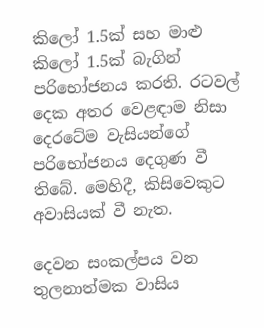කිලෝ 1.5ක් සහ මාළු කිලෝ 1.5ක් බැගින් පරිභෝජනය කරති. රටවල් දෙක අතර වෙළඳාම නිසා දෙරටේම වැසියන්ගේ පරිභෝජනය දෙගුණ වී තිබේ. මෙහිදී, කිසිවෙකුට අවාසියක් වී නැත.

දෙවන සංකල්පය වන තුලනාත්මක වාසිය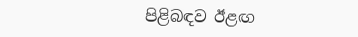පිළිබඳව ඊළඟ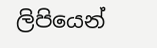ලිපියෙන්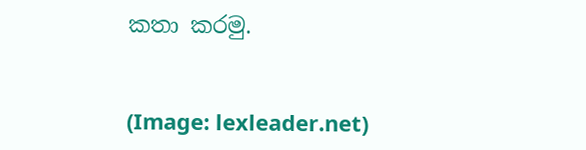කතා කරමු.


(Image: lexleader.net)